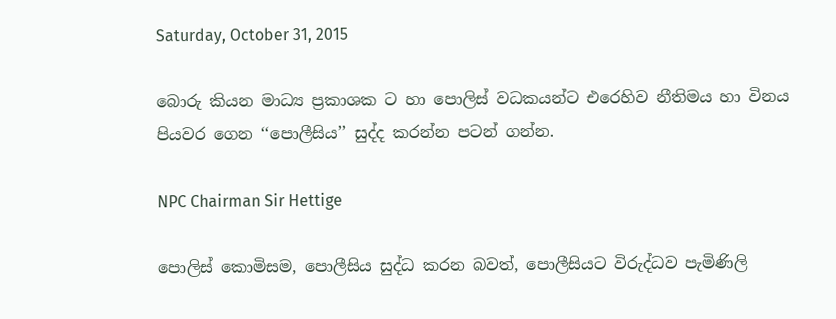Saturday, October 31, 2015

බොරු කියන මාධ්‍ය ප්‍රකාශක ට හා පොලිස් වධකයන්ට එරෙහිව නීතිමය හා විනය පියවර ගෙන ‘‘පොලීසිය’’ සුද්ද කරන්න පටන් ගන්න.

NPC Chairman Sir Hettige

පොලිස් කොමිසම, පොලීසිය සුද්ධ කරන බවත්, පොලීසියට විරුද්ධව පැමිණිලි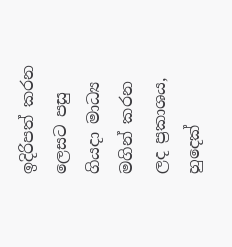ඉදිරිපත් කරන ලෙසට පසු ගියදා මාධ්‍ය මගින් කරන ලද ප්‍රකාශය, හුදෙක්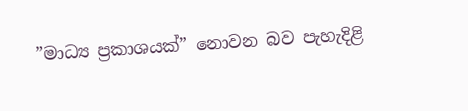”මාධ්‍ය ප්‍රකාශයක්” නොවන බව පැහැදිළි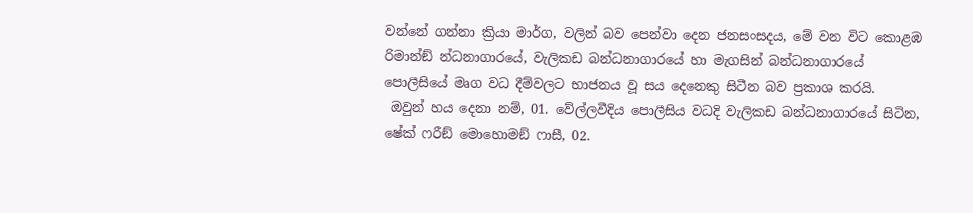වන්නේ ගන්නා ක්‍රියා මාර්ග, වලින් බව පෙන්වා දෙන ජනසංසදය, මේ වන විට කොළඹ රිමාන්ඞ් න්ධනාගාරයේ, වැලිකඩ බන්ධනාගාරයේ හා මැගසින් බන්ධනාගාරයේ පොලීසියේ මෘග වධ දීම්වලට භාජනය වූ සය දෙනෙකු සිටීන බව ප්‍රකාශ කරයි.
 ඔවුන් හය දෙනා නම්, 01. වේල්ලවීදිය පොලීසිය වධදි වැලිකඩ බන්ධනාගාරයේ සිටින, ෂේක් ෆරීඞ් මොහොමඞ් ෆාසී, 02.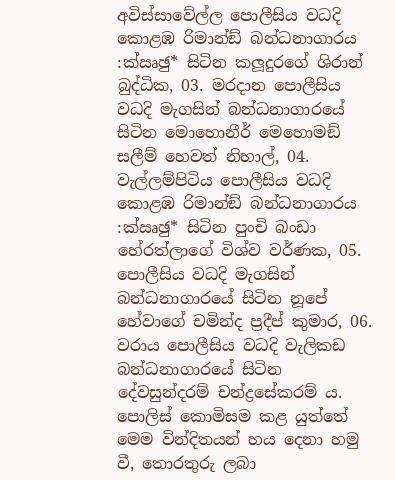අවිස්සාවේල්ල පොලීසිය වධදි කොළඹ රිමාන්ඞ් බන්ධනාගාරය :ක්‍ඍඡු* සිටින කලූදුරගේ ශිරාන් බුද්ධික, 03. මරදාන පොලීසිය වධදි මැගසින් බන්ධනාගාරයේ සිටින මොහොනීර් මෙහොමඞ් සලීම් හෙවත් නිහාල්, 04. වැල්ලම්පිටිය පොලීසිය වධදි කොළඹ රිමාන්ඞ් බන්ධනාගාරය :ක්‍ඍඡු* සිටින පුංචි බංඩා හේරත්ලාගේ විශ්ව වර්ණක, 05. පොලීසිය වධදි මැගසින් බන්ධනාගාරයේ සිටින නූපේ හේවාගේ චමින්ද ප්‍රදීප් කුමාර, 06. වරාය පොලීසිය වධදි වැලිකඩ බන්ධනාගාරයේ සිටින දේවසුන්දරම් චන්ද්‍රසේකරම් ය. පොලිස් කොමිසම කළ යුත්තේ  මෙම වින්දිතයන් හය දෙනා හමු වී, තොරතුරු ලබා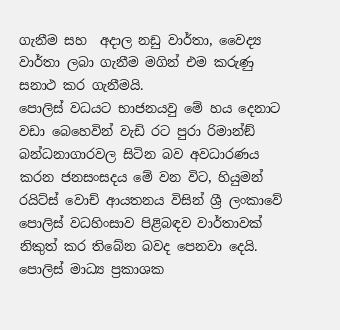ගැනීම සහ  අදාල නඩු වාර්තා, වෛද්‍ය වාර්තා ලබා ගැනීම මගින් එම කරුණු සනාථ කර ගැනීමයි.
පොලිස් වධයට භාජනයවු මේ හය දෙනාට වඩා බෙහෙවින් වැඩි රට පුරා රිමාන්ඞ් බන්ධනාගාරවල සිටින බව අවධාරණය කරන ජනසංසදය මේ වන විට, හියුමන් රයිට්ස් වොච් ආයතනය විසින් ශ්‍රී ලංකාවේ පොලිස් වධහිංසාව පිළිබඳව වාර්තාවක් නිකුත් කර තිබේන බවද පෙනවා දෙයි.
පොලිස් මාධ්‍ය ප්‍රකාශක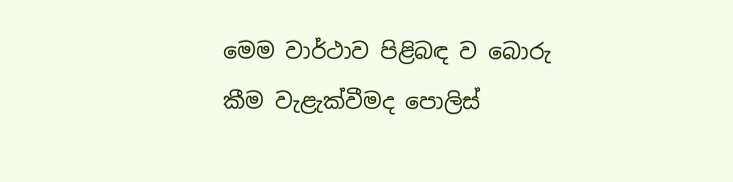මෙම වාර්ථාව පිළිබඳ ව බොරු කීම වැළැක්වීමද පොලිස්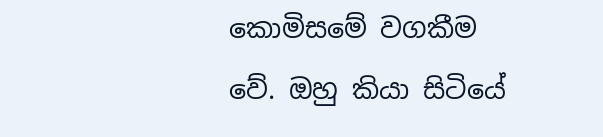කොමිසමේ වගකීම වේ. ඔහු කියා සිටියේ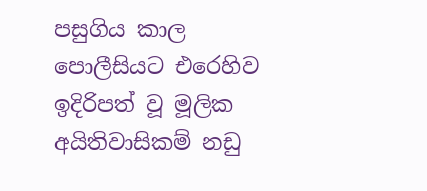පසුගිය කාල පොලීසියට එරෙහිව ඉදිරිපත් වූ මූලික අයිතිවාසිකම් නඩු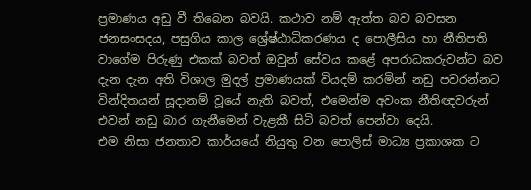ප්‍රමාණය අඩු වී තිබෙන බවයි. කථාව නම් ඇත්ත බව බවසන ජනසංසදය, පසුගිය කාල ශ්‍රේෂ්ඨාධිකරණය ද පොලීසිය හා නීතිපති වාගේම පිරුණු එකක් බවත් ඔවුන් සේවය කළේ අපරාධකරුවන්ට බව දැන දැන අති විශාල මුදල් ප්‍රමාණයක් වියදම් කරමින් නඩු පවරන්නට වින්දිතයන් සූදානම් වූයේ නැති බවත්, එමෙන්ම අවංක නීතිඥවරුන් එවන් නඩු බාර ගැනීමෙන් වැළකී සිටි බවත් පෙන්වා දෙයි.
එම නිසා ජනතාව කාර්යයේ නියුතු වන පොලිස් මාධ්‍ය ප්‍රකාශක ට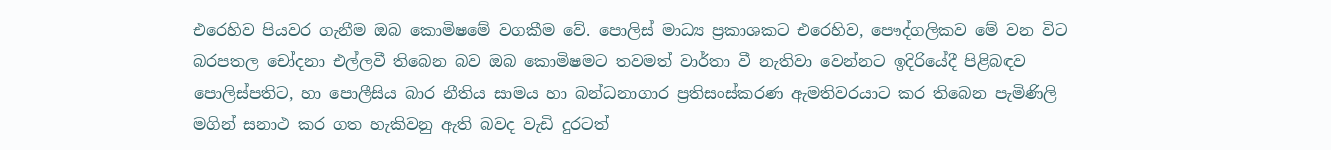එරෙහිව පියවර ගැනීම ඔබ කොමිෂමේ වගකීම වේ. පොලිස් මාධ්‍ය ප්‍රකාශකට එරෙහිව, පෞද්ගලිකව මේ වන විට බරපතල චෝදනා එල්ලවී තිබෙන බව ඔබ කොමිෂමට තවමත් වාර්තා වී නැතිවා වෙන්නට ඉදිරියේදී පිළිබඳව පොලිස්පතිට, හා පොලීසිය බාර නීතිය සාමය හා බන්ධනාගාර ප්‍රතිසංස්කරණ ඇමතිවරයාට කර තිබෙන පැමිණිලි මගින් සනාථ කර ගත හැකිවනු ඇති බවද වැඩි දුරටත්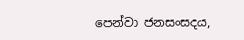පෙන්වා ජනසංසදය,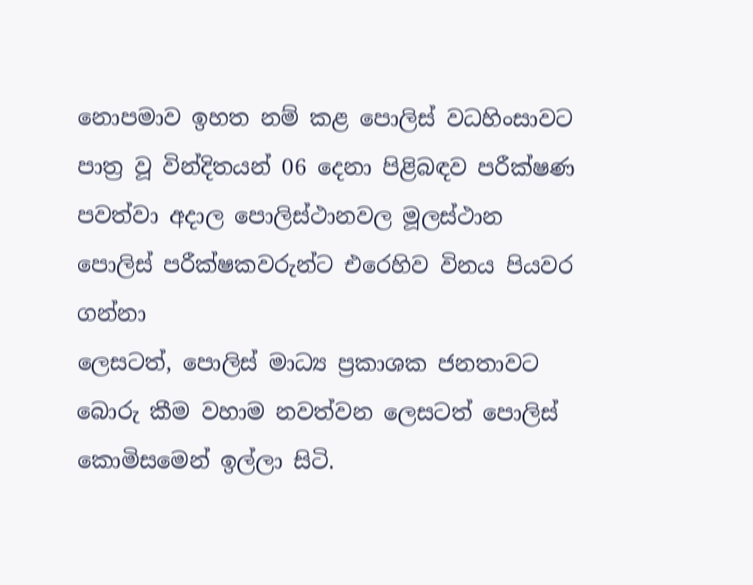නොපමාව ඉහත නම් කළ පොලිස් වධහිංසාවට පාත්‍ර වූ වින්දිතයන් 06 දෙනා පිළිබඳව පරීක්ෂණ පවත්වා අදාල පොලිස්ථානවල මූලස්ථාන පොලිස් පරීක්ෂකවරුන්ට එරෙහිව විනය පියවර ගන්නා
ලෙසටත්, පොලිස් මාධ්‍ය ප්‍රකාශක ජනතාවට බොරු කීම වහාම නවත්වන ලෙසටත් පොලිස් කොමිසමෙන් ඉල්ලා සිටි.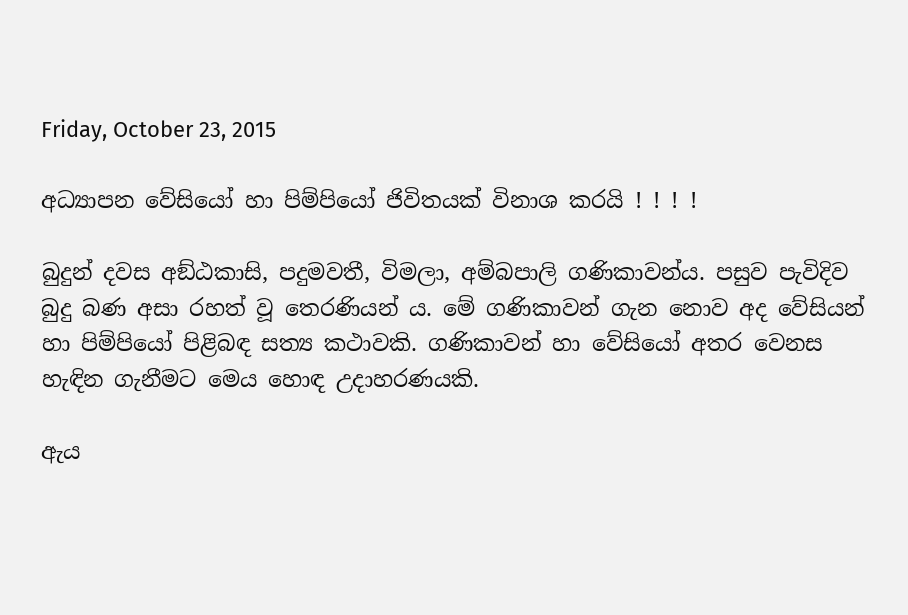Friday, October 23, 2015

අධ්‍යාපන වේසියෝ හා පිම්පියෝ ජිවිතයක් විනාශ කරයි ! ! ! !

බුදුන් දවස අඞ්ඨකාසි, පදුමවතී, විමලා, අම්බපාලි ගණිකාවන්ය. පසුව පැවිදිව බුදු බණ අසා රහත් වූ තෙරණියන් ය. මේ ගණිකාවන් ගැන නොව අද වේසියන් හා පිම්පියෝ පිළිබඳ සත්‍ය කථාවකි. ගණිකාවන් හා වේසියෝ අතර වෙනස හැඳින ගැනීමට මෙය හොඳ උදාහරණයකි.

ඇය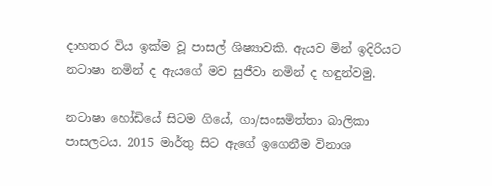දාහතර විය ඉක්ම වූ පාසල් ශිෂ්‍යාවකි. ඇයව මින් ඉදිරියට නටාෂා නමින් ද ඇයගේ මව සුජීවා නමින් ද හඳුන්වමු.

නටාෂා හෝඩියේ සිටම ගියේ, ගා/සංඝමිත්තා බාලිකා පාසලටය. 2015 මාර්තු සිට ඇගේ ඉගෙනීම විනාශ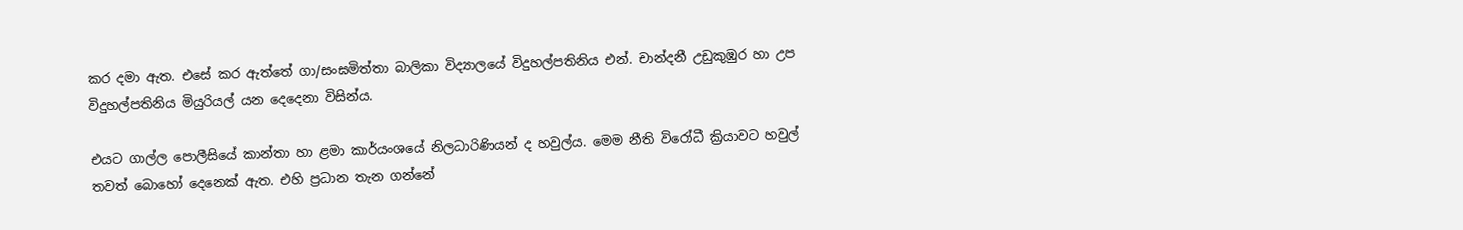කර දමා ඇත. එසේ කර ඇත්තේ ගා/සංඝමිත්තා බාලිකා විද්‍යාලයේ විදුහල්පතිනිය එන්. චාන්දනී උඩුකුඹුර හා උප විදුහල්පතිනිය මියුරියල් යන දෙදෙනා විසින්ය.

එයට ගාල්ල පොලීසියේ කාන්තා හා ළමා කාර්යංශයේ නිලධාරිණියන් ද හවුල්ය. මෙම නීති විරෝධී ක්‍රියාවට හවුල් තවත් බොහෝ දෙනෙක් ඇත. එහි ප්‍රධාන තැන ගන්නේ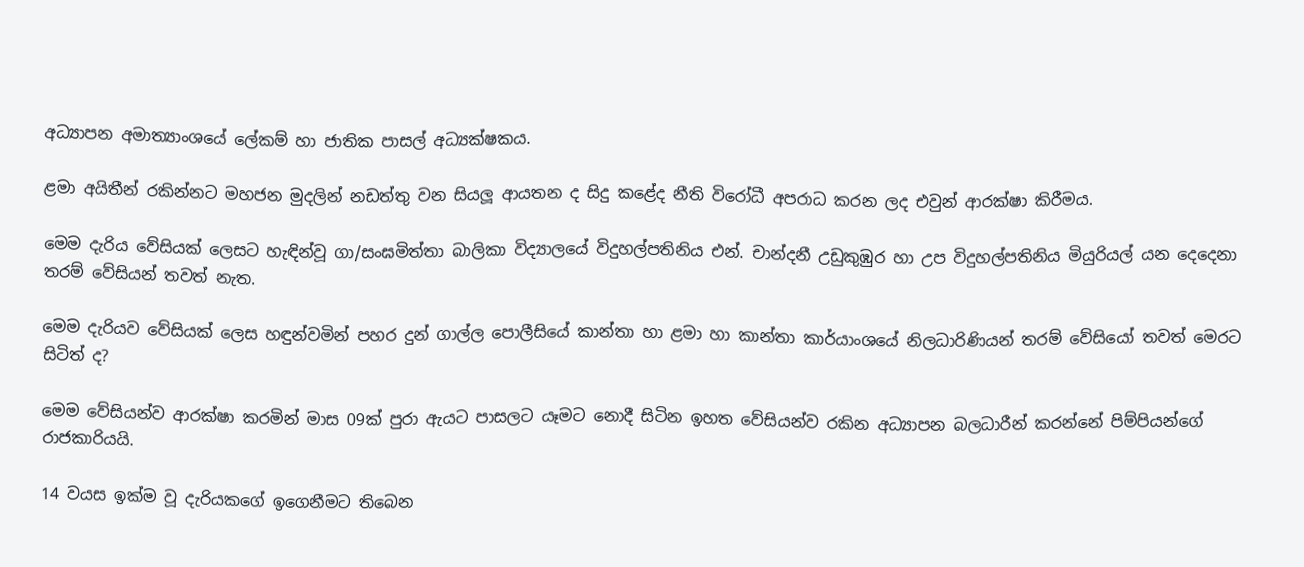අධ්‍යාපන අමාත්‍යාංශයේ ලේකම් හා ජාතික පාසල් අධ්‍යක්ෂකය.

ළමා අයිතීන් රකින්නට මහජන මුදලින් නඩත්තු වන සියලූ ආයතන ද සිදු කළේද නීති විරෝධී අපරාධ කරන ලද එවුන් ආරක්ෂා කිරීමය.

මෙම දැරිය වේසියක් ලෙසට හැඳින්වූ ගා/සංඝමිත්තා බාලිකා විද්‍යාලයේ විදුහල්පතිනිය එන්. චාන්දනී උඩුකුඹුර හා උප විදුහල්පතිනිය මියුරියල් යන දෙදෙනා තරම් වේසියන් තවත් නැත.

මෙම දැරියව වේසියක් ලෙස හඳුන්වමින් පහර දුන් ගාල්ල පොලීසියේ කාන්තා හා ළමා හා කාන්තා කාර්යාංශයේ නිලධාරිණියන් තරම් වේසියෝ තවත් මෙරට සිටිත් ද?

මෙම වේසියන්ව ආරක්ෂා කරමින් මාස 09ක් පුරා ඇයට පාසලට යෑමට නොදී සිටින ඉහත වේසියන්ව රකින අධ්‍යාපන බලධාරීන් කරන්නේ පිම්පියන්ගේ රාජකාරියයි.

14 වයස ඉක්ම වූ දැරියකගේ ඉගෙනීමට තිබෙන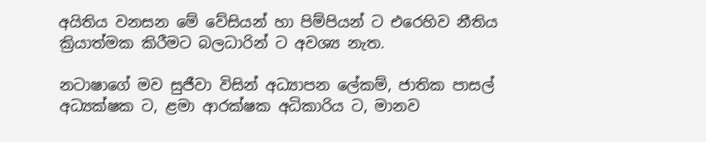අයිතිය වනසන මේ වේසියන් හා පිම්පියන් ට එරෙහිව නීතිය ක්‍රියාත්මක කිරීමට බලධාරින් ට අවශ්‍ය නැත.

නටාෂාගේ මව සුජීවා විසින් අධ්‍යාපන ලේකම්, ජාතික පාසල් අධ්‍යක්ෂක ට, ළමා ආරක්ෂක අධිකාරිය ට, මානව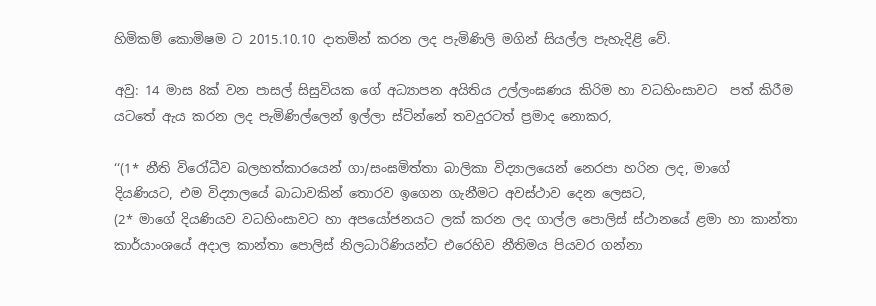හිමිකම් කොමිෂම ට 2015.10.10 දාතමින් කරන ලද පැමිණිලි මගින් සියල්ල පැහැදිළි වේ.

අවු: 14 මාස 8ක් වන පාසල් සිසුවියක ගේ අධ්‍යාපන අයිතිය උල්ලංඝණය කිරිම හා වධහිංසාවට  පත් කිරීම යටතේ ඇය කරන ලද පැමිණිල්ලෙන් ඉල්ලා ස්ටින්නේ තවදුරටත් ප්‍රමාද නොකර,

‘‘(1* නීති විරෝධීව බලහත්කාරයෙන් ගා/සංඝමිත්තා බාලිකා විද්‍යාලයෙන් නෙරපා හරින ලද, මාගේ   දියණියට, එම විද්‍යාලයේ බාධාවකින් තොරව ඉගෙන ගැනීමට අවස්ථාව දෙන ලෙසට,
(2* මාගේ දියණියව වධහිංසාවට හා අපයෝජනයට ලක් කරන ලද ගාල්ල පොලිස් ස්ථානයේ ළමා හා කාන්තා කාර්යාංශයේ අදාල කාන්තා පොලිස් නිලධාරිණියන්ට එරෙහිව නීතිමය පියවර ගන්නා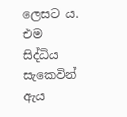ලෙසට ය. එම සිද්ධිය සැකෙවින් ඇය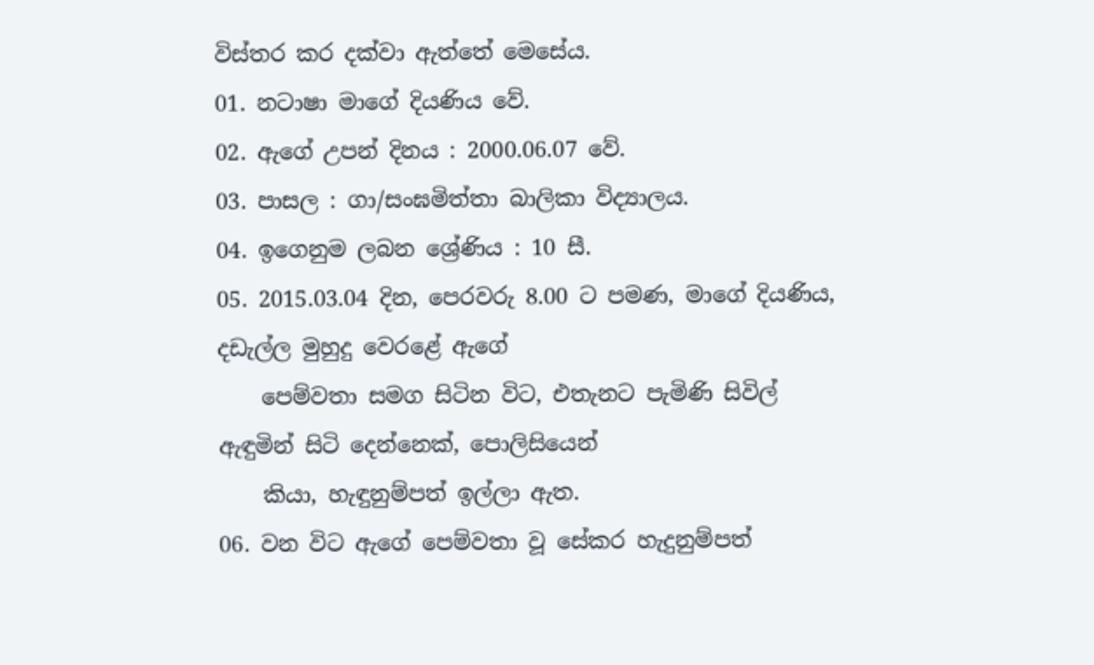විස්තර කර දක්වා ඇත්තේ මෙසේය.
01. නටාෂා මාගේ දියණිය වේ.
02. ඇගේ උපන් දිනය : 2000.06.07 වේ.
03. පාසල : ගා/සංඝමිත්තා බාලිකා විද්‍යාලය.
04. ඉගෙනුම ලබන ශ්‍රේණිය : 10 සී.
05. 2015.03.04 දින, පෙරවරු 8.00 ට පමණ, මාගේ දියණිය, දඩැල්ල මුහුදු වෙරළේ ඇගේ
    පෙම්වතා සමග සිටින විට, එතැනට පැමිණි සිවිල් ඇඳුමින් සිටි දෙන්නෙක්, පොලිසියෙන්
    කියා, හැඳුනුම්පත් ඉල්ලා ඇත.
06. වන විට ඇගේ පෙම්වතා වූ සේකර හැදුනුම්පත්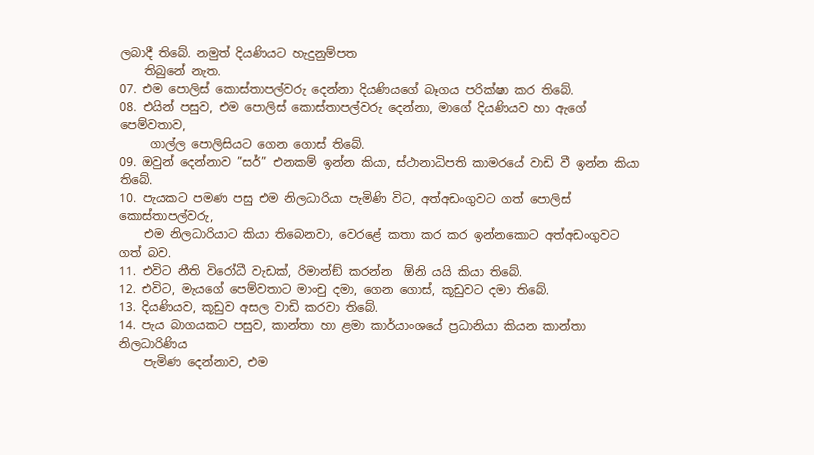ලබාදී තිබේ. නමුත් දියණියට හැදුනුම්පත
    තිබුනේ නැත.
07. එම පොලිස් කොස්තාපල්වරු දෙන්නා දියණියගේ බෑගය පරික්ෂා කර තිබේ.
08. එයින් පසුව, එම පොලිස් කොස්තාපල්වරු දෙන්නා, මාගේ දියණියව හා ඇගේ පෙම්වතාව,
     ගාල්ල පොලිසියට ගෙන ගොස් තිබේ.
09. ඔවුන් දෙන්නාව ”සර්” එනකම් ඉන්න කියා, ස්ථානාධිපති කාමරයේ වාඩි වී ඉන්න කියා තිබේ.
10. පැයකට පමණ පසු එම නිලධාරියා පැමිණි විට, අත්අඩංගුවට ගත් පොලිස් කොස්තාපල්වරු,
    එම නිලධාරියාට කියා තිබෙනවා, වෙරළේ කතා කර කර ඉන්නකොට අත්අඩංගුවට ගත් බව.
11. එවිට නීති විරෝධී වැඩක්, රිමාන්ඞ් කරන්න  ඕනි යයි කියා තිබේ.
12. එවිට, මැයගේ පෙම්වතාට මාංචු දමා, ගෙන ගොස්, කූඩුවට දමා තිබේ.
13. දියණියව, කූඩුව අසල වාඩි කරවා තිබේ.
14. පැය බාගයකට පසුව, කාන්තා හා ළමා කාර්යාංශයේ ප්‍රධානියා කියන කාන්තා නිලධාරිණිය
    පැමිණ දෙන්නාව, එම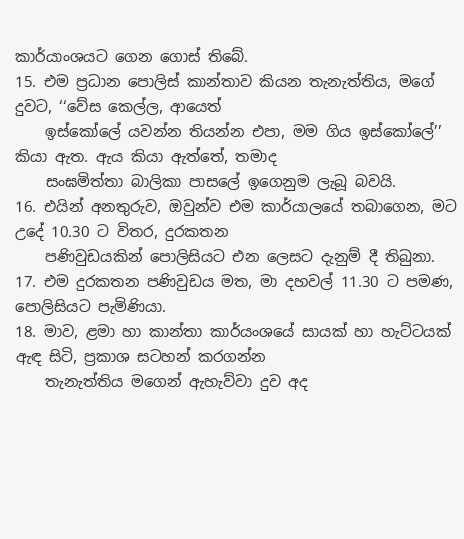කාර්යාංශයට ගෙන ගොස් තිබේ.
15. එම ප්‍රධාන පොලිස් කාන්තාව කියන තැනැත්තිය, මගේ දුවට, ‘‘වේස කෙල්ල, ආයෙත්
    ඉස්කෝලේ යවන්න තියන්න එපා, මම ගිය ඉස්කෝලේ’’ කියා ඇත. ඇය කියා ඇත්තේ, තමාද
    සංඝමිත්තා බාලිකා පාසලේ ඉගෙනුම ලැබූ බවයි.
16. එයින් අනතුරුව, ඔවුන්ව එම කාර්යාලයේ තබාගෙන, මට උදේ 10.30 ට විතර, දුරකතන
    පණිවුඩයකින් පොලිසියට එන ලෙසට දැනුම් දී තිබුනා.
17. එම දුරකතන පණිවුඩය මත, මා දහවල් 11.30 ට පමණ, පොලිසියට පැමිණියා.
18. මාව, ළමා හා කාන්තා කාර්යංශයේ සායක් හා හැට්ටයක් ඇඳ සිටි, ප්‍රකාශ සටහන් කරගන්න
    තැනැත්තිය මගෙන් ඇහැව්වා දුව අද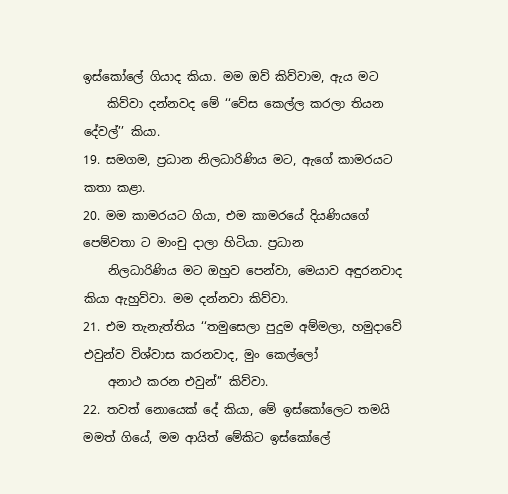ඉස්කෝලේ ගියාද කියා. මම ඔව් කිව්වාම, ඇය මට
    කිව්වා දන්නවද මේ ‘‘වේස කෙල්ල කරලා තියන දේවල්’’ කියා.
19. සමගම, ප්‍රධාන නිලධාරිණිය මට, ඇගේ කාමරයට කතා කළා.
20. මම කාමරයට ගියා, එම කාමරයේ දියණියගේ පෙම්වතා ට මාංචු දාලා හිටියා. ප්‍රධාන
    නිලධාරිණිය මට ඔහුව පෙන්වා, මෙයාව අඳුරනවාද කියා ඇහුව්වා. මම දන්නවා කිව්වා.
21. එම තැනැත්තිය ‘‘තමුසෙලා පුදුම අම්මලා, හමුදාවේ එවුන්ව විශ්වාස කරනවාද, මුං කෙල්ලෝ
    අනාථ කරන එවුන්’’ කිව්වා.
22. තවත් නොයෙක් දේ කියා, මේ ඉස්කෝලෙට තමයි මමත් ගියේ, මම ආයිත් මේකිට ඉස්කෝලේ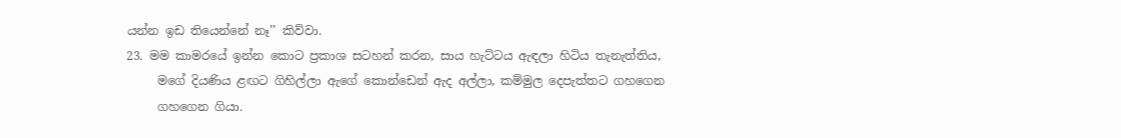යන්න ඉඩ තියෙන්නේ නෑ’’ කිව්වා.
23. මම කාමරයේ ඉන්න කොට ප්‍රකාශ සටහන් කරන, සාය හැට්ටය ඇඳලා හිටිය තැනැත්තිය,
     මගේ දියණිය ළඟට ගිහිල්ලා ඇගේ කොන්ඩෙන් ඇද අල්ලා, කම්මුල දෙපැත්තට ගහගෙන
     ගහගෙන ගියා.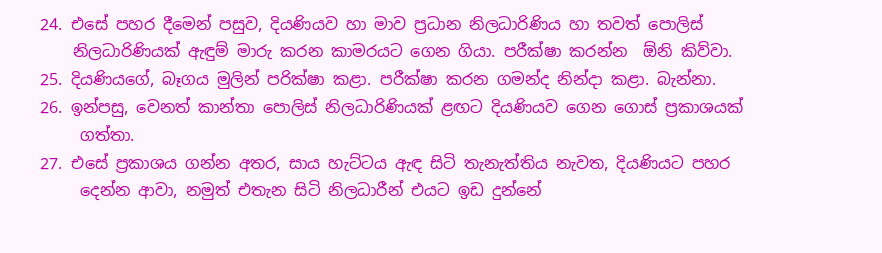24. එසේ පහර දීමෙන් පසුව, දියණියව හා මාව ප්‍රධාන නිලධාරිණිය හා තවත් පොලිස්
    නිලධාරිණියක් ඇඳුම් මාරු කරන කාමරයට ගෙන ගියා. පරීක්ෂා කරන්න  ඕනි කිව්වා.
25. දියණියගේ, බෑගය මුලින් පරික්ෂා කළා. පරීක්ෂා කරන ගමන්ද නින්දා කළා. බැන්නා.
26. ඉන්පසු, වෙනත් කාන්තා පොලිස් නිලධාරිණියක් ළඟට දියණියව ගෙන ගොස් ප්‍රකාශයක්
     ගත්තා.
27. එසේ ප්‍රකාශය ගන්න අතර, සාය හැට්ටය ඇඳ සිටි තැනැත්තිය නැවත, දියණියට පහර
     දෙන්න ආවා, නමුත් එතැන සිටි නිලධාරීන් එයට ඉඩ දුන්නේ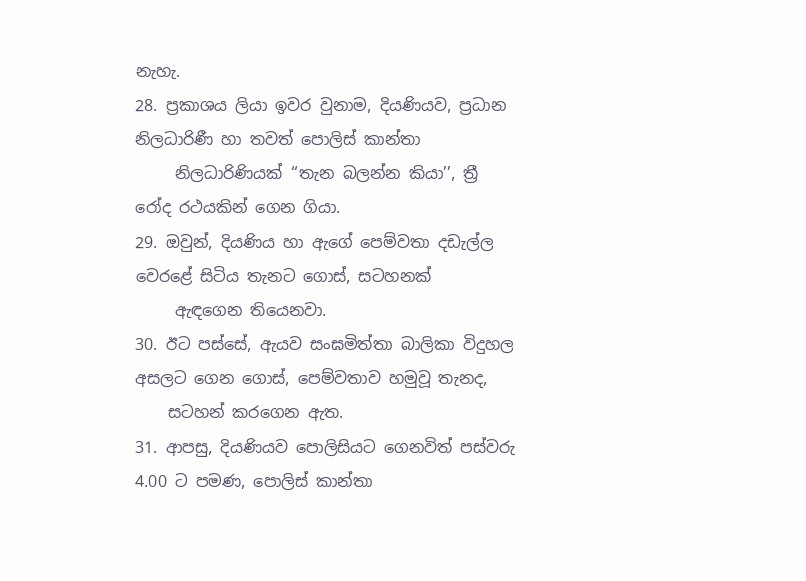නැහැ.
28. ප්‍රකාශය ලියා ඉවර වුනාම, දියණියව, ප්‍රධාන නිලධාරිණී හා තවත් පොලිස් කාන්තා
     නිලධාරිණියක් ‘‘තැන බලන්න කියා’’, ත්‍රී රෝද රථයකින් ගෙන ගියා.
29. ඔවුන්, දියණිය හා ඇගේ පෙම්වතා දඩැල්ල වෙරළේ සිටිය තැනට ගොස්, සටහනක්
     ඇඳගෙන තියෙනවා.
30. ඊට පස්සේ, ඇයව සංඝමිත්තා බාලිකා විදුහල අසලට ගෙන ගොස්, පෙම්වතාව හමුවූ තැනද,
    සටහන් කරගෙන ඇත.
31. ආපසු, දියණියව පොලිසියට ගෙනවිත් පස්වරු 4.00 ට පමණ, පොලිස් කාන්තා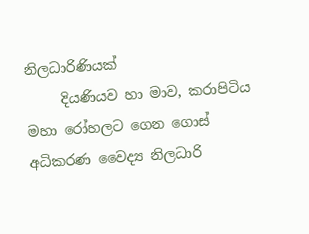නිලධාරිණියක්
     දියණියව හා මාව, කරාපිටිය මහා රෝහලට ගෙන ගොස් අධිකරණ වෛද්‍ය නිලධාරි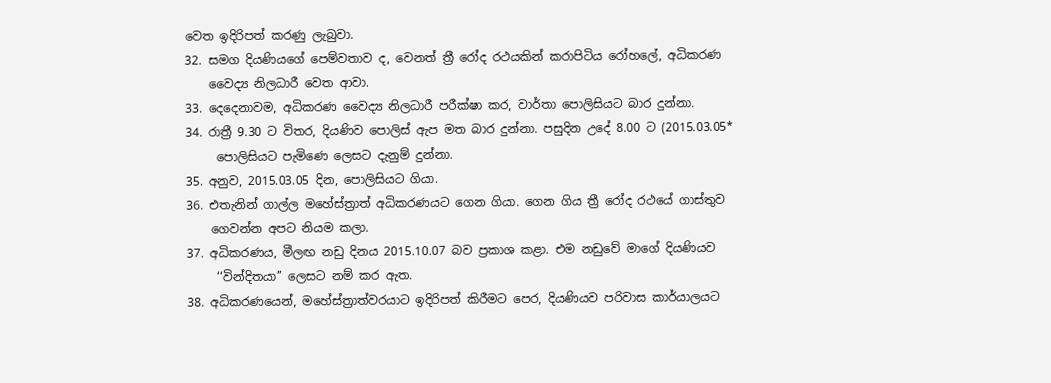වෙත ඉදිරිපත් කරණු ලැබුවා.
32. සමග දියණියගේ පෙම්වතාව ද, වෙනත් ත්‍රී රෝද රථයකින් කරාපිටිය රෝහලේ, අධිකරණ
    වෛද්‍ය නිලධාරී වෙත ආවා.
33. දෙදෙනාවම, අධිකරණ වෛද්‍ය නිලධාරී පරීක්ෂා කර, වාර්තා පොලිසියට බාර දුන්නා.
34. රාත්‍රී 9.30 ට විතර, දියණිව පොලිස් ඇප මත බාර දුන්නා. පසුදින උදේ 8.00 ට (2015.03.05*
     පොලිසියට පැමිණෙ ලෙසට දැනුම් දුන්නා.
35. අනුව, 2015.03.05 දින, පොලිසියට ගියා.
36. එතැනින් ගාල්ල මහේස්ත්‍රාත් අධිකරණයට ගෙන ගියා. ගෙන ගිය ත්‍රී රෝද රථයේ ගාස්තුව
    ගෙවන්න අපට නියම කලා.
37. අධිකරණය, මීලඟ නඩු දිනය 2015.10.07 බව ප්‍රකාශ කළා. එම නඩුවේ මාගේ දියණියව
     ‘‘වින්දිතයා’’ ලෙසට නම් කර ඇත.
38. අධිකරණයෙන්, මහේස්ත්‍රාත්වරයාට ඉදිරිපත් කිරීමට පෙර, දියණියව පරිවාස කාර්යාලයට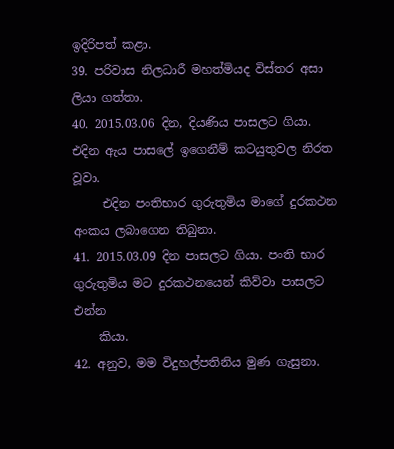ඉදිරිපත් කළා.
39. පරිවාස නිලධාරී මහත්මියද විස්තර අසා ලියා ගත්තා.
40. 2015.03.06 දින, දියණිය පාසලට ගියා. එදින ඇය පාසලේ ඉගෙනීම් කටයුතුවල නිරත වූවා.
     එදින පංතිභාර ගුරුතුමිය මාගේ දුරකථන අංකය ලබාගෙන තිබුනා.
41. 2015.03.09 දින පාසලට ගියා. පංති භාර ගුරුතුමිය මට දුරකථනයෙන් කිව්වා පාසලට එන්න
    කියා.
42. අනුව, මම විදුහල්පතිනිය මුණ ගැසුනා.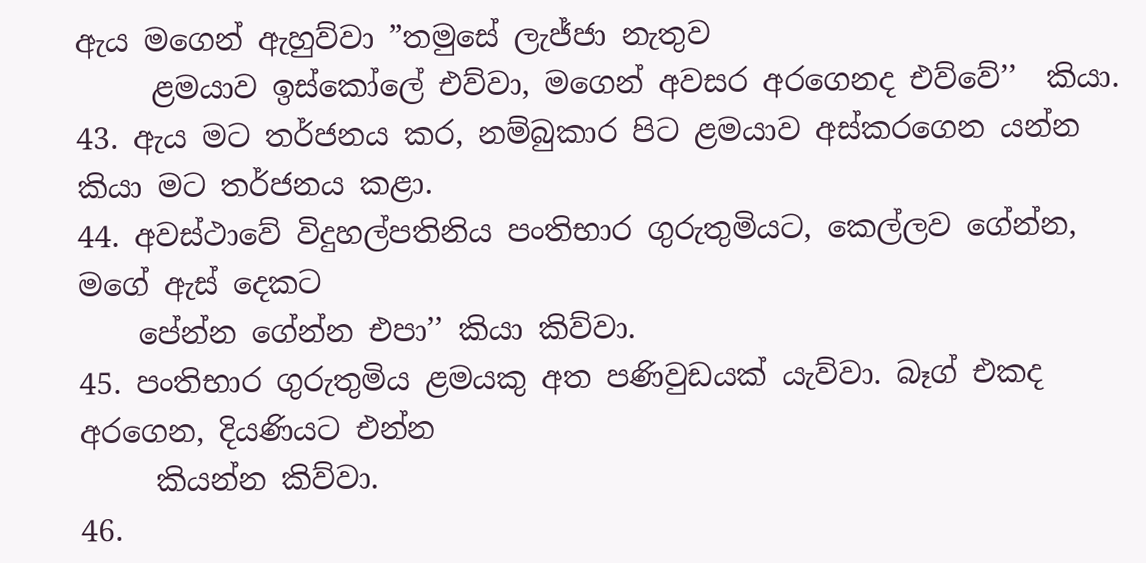ඇය මගෙන් ඇහුව්වා ”තමුසේ ලැජ්ජා නැතුව
     ළමයාව ඉස්කෝලේ එව්වා, මගෙන් අවසර අරගෙනද එව්වේ’’  කියා.
43. ඇය මට තර්ජනය කර, නම්බුකාර පිට ළමයාව අස්කරගෙන යන්න කියා මට තර්ජනය කළා.
44. අවස්ථාවේ විදුහල්පතිනිය පංතිභාර ගුරුතුමියට, කෙල්ලව ගේන්න, මගේ ඇස් දෙකට
    පේන්න ගේන්න එපා’’ කියා කිව්වා.
45. පංතිභාර ගුරුතුමිය ළමයකු අත පණිවුඩයක් යැව්වා. බෑග් එකද අරගෙන, දියණියට එන්න
     කියන්න කිව්වා.
46.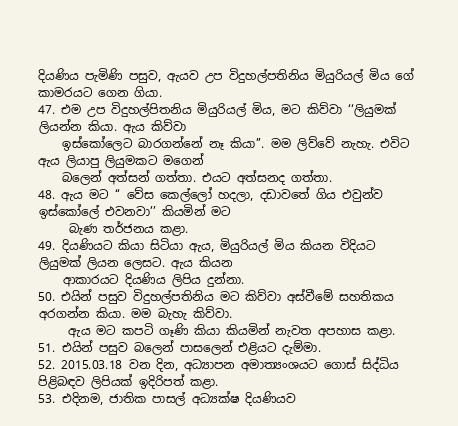දියණිය පැමිණි පසුව, ඇයව උප විදුහල්පතිනිය මියුරියල් මිය ගේ කාමරයට ගෙන ගියා.
47. එම උප විදුහල්පිතනිය මියුරියල් මිය, මට කිව්වා ‘‘ලියුමක් ලියන්න කියා. ඇය කිව්වා
    ඉස්කෝලෙට බාරගන්නේ නෑ කියා’’. මම ලිව්වේ නැහැ. එවිට ඇය ලියාපු ලියුමකට මගෙන්
    බලෙන් අත්සන් ගත්තා. එයට අත්සනද ගත්තා.
48. ඇය මට ‘‘ වේස කෙල්ලෝ හදලා, දඩාවතේ ගිය එවුන්ව ඉස්කෝලේ එවනවා’’ කියමින් මට
     බැණ තර්ජනය කළා.
49. දියණියට කියා සිටියා ඇය, මියුරියල් මිය කියන විදියට ලියුමක් ලියන ලෙසට. ඇය කියන
    ආකාරයට දියණිය ලිපිය දුන්නා.
50. එයින් පසුව විදුහල්පතිනිය මට කිව්වා අස්වීමේ සහතිකය අරගන්න කියා. මම බැහැ කිව්වා.
     ඇය මට කපටි ගෑණි කියා කියමින් නැවත අපහාස කළා.
51. එයින් පසුව බලෙන් පාසලෙන් එළියට දැම්මා.
52. 2015.03.18 වන දින, අධ්‍යාපන අමාත්‍යංශයට ගොස් සිද්ධිය පිළිබඳව ලිපියක් ඉදිරිපත් කළා.
53. එදිනම, ජාතික පාසල් අධ්‍යක්ෂ දියණියව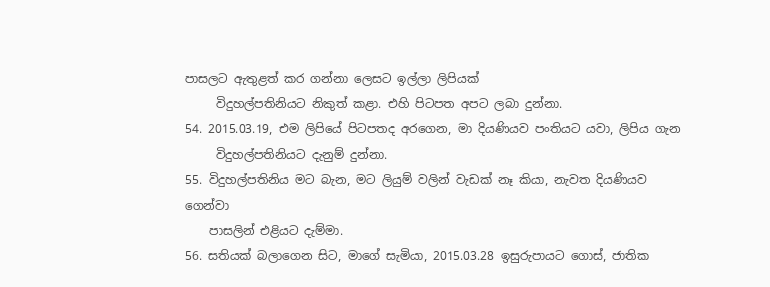පාසලට ඇතුළත් කර ගන්නා ලෙසට ඉල්ලා ලිපියක්
     විදුහල්පතිනියට නිකුත් කළා. එහි පිටපත අපට ලබා දුන්නා.
54. 2015.03.19, එම ලිපියේ පිටපතද අරගෙන, මා දියණියව පංතියට යවා, ලිපිය ගැන
     විදුහල්පතිනියට දැනුම් දුන්නා.
55. විදුහල්පතිනිය මට බැන, මට ලියුම් වලින් වැඩක් නෑ කියා, නැවත දියණියව ගෙන්වා
    පාසලින් එළියට දැම්මා.
56. සතියක් බලාගෙන සිට, මාගේ සැමියා, 2015.03.28 ඉසුරුපායට ගොස්, ජාතික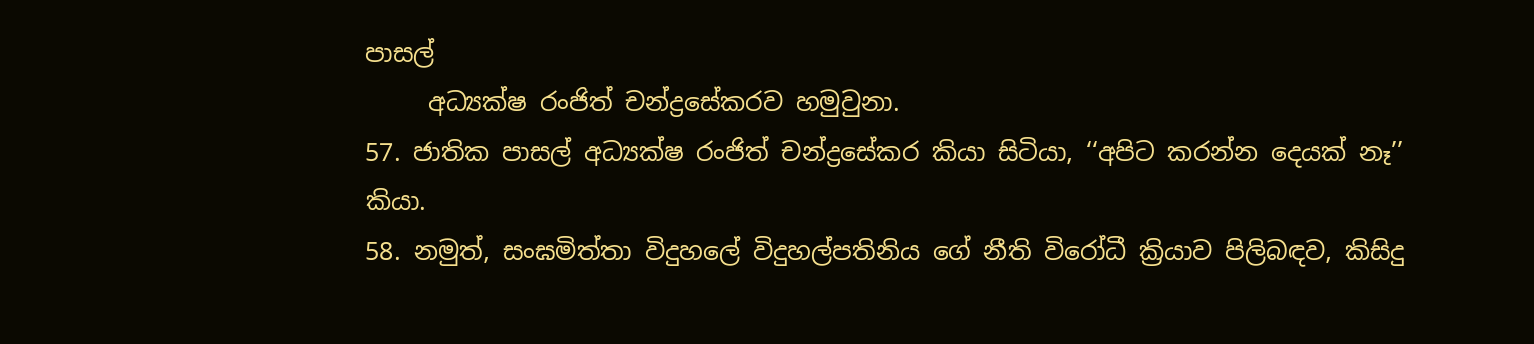පාසල්
     අධ්‍යක්ෂ රංජිත් චන්ද්‍රසේකරව හමුවුනා.
57. ජාතික පාසල් අධ්‍යක්ෂ රංජිත් චන්ද්‍රසේකර කියා සිටියා, ‘‘අපිට කරන්න දෙයක් නෑ’’ කියා.
58. නමුත්, සංඝමිත්තා විදුහලේ විදුහල්පතිනිය ගේ නීති විරෝධී ක්‍රියාව පිලිබඳව, කිසිදු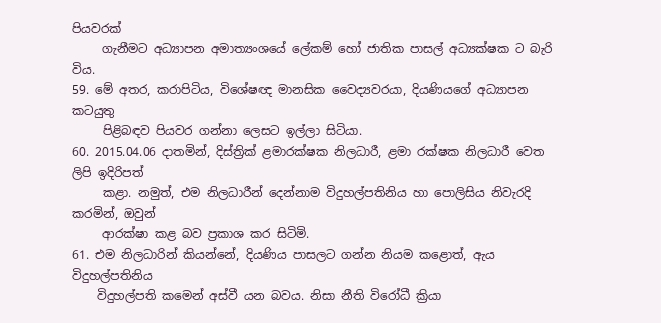පියවරක්
     ගැනීමට අධ්‍යාපන අමාත්‍යංශයේ ලේකම් හෝ ජාතික පාසල් අධ්‍යක්ෂක ට බැරි විය.
59. මේ අතර, කරාපිටිය, විශේෂඥ මානසික වෛද්‍යවරයා, දියණියගේ අධ්‍යාපන කටයුතු
     පිළිබඳව පියවර ගන්නා ලෙසට ඉල්ලා සිටියා.
60. 2015.04.06 දාතමින්, දිස්ත්‍රික් ළමාරක්ෂක නිලධාරී, ළමා රක්ෂක නිලධාරී වෙත ලිපි ඉදිරිපත්
     කළා. නමුත්, එම නිලධාරීන් දෙන්නාම විදුහල්පතිනිය හා පොලිසිය නිවැරදි කරමින්, ඔවුන්
     ආරක්ෂා කළ බව ප්‍රකාශ කර සිටිමි.
61. එම නිලධාරින් කියන්නේ, දියණිය පාසලට ගන්න නියම කළොත්, ඇය විදුහල්පතිනිය
    විදුහල්පති කමෙන් අස්වී යන බවය. නිසා නීති විරෝධී ක්‍රියා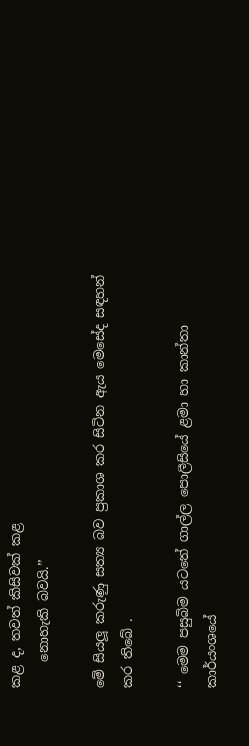කළ ද, තවත් කිසිවක් කළ
    නොහැකි බවයි.’’

මේ සියලූ කරුණු සත්‍ය බව ප්‍රකාශ කර සිටින ඇය මෙසේද සඳහන් කර තිබේ .

‘‘ මෙම පසුබිම යටතේ ගාල්ල පොලීසියේ ළමා හා කාන්තා කාර්යංශයේ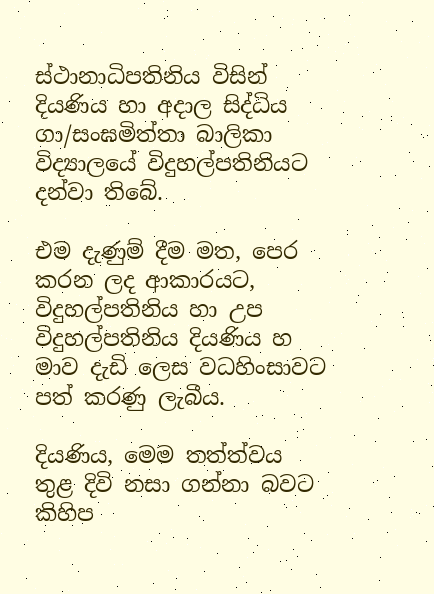ස්ථානාධිපතිනිය විසින් දියණිය හා අදාල සිද්ධිය ගා/සංඝමිත්තා බාලිකා විද්‍යාලයේ විදුහල්පතිනියට දන්වා තිබේ.

එම දැණුම් දීම මත, පෙර කරන ලද ආකාරයට, විදුහල්පතිනිය හා උප විදුහල්පතිනිය දියණිය හ මාව දැඩි ලෙස වධහිංසාවට පත් කරණු ලැබීය.

දියණිය, මෙම තත්ත්වය තුළ දිවි නසා ගන්නා බවට කිහිප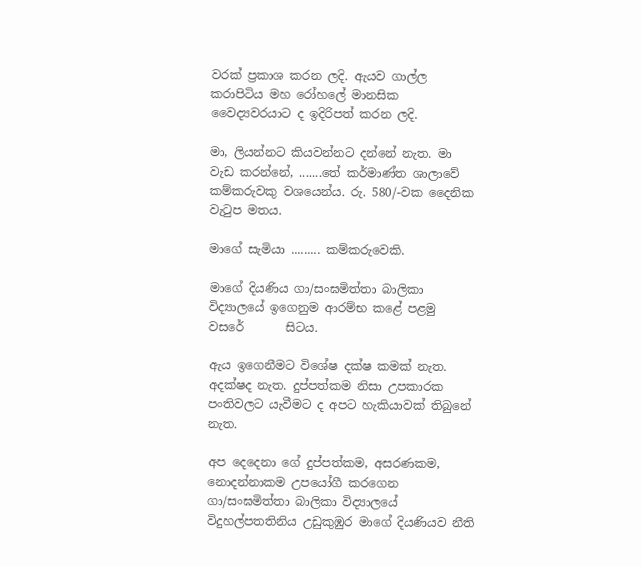වරක් ප්‍රකාශ කරන ලදි. ඇයව ගාල්ල කරාපිටිය මහ රෝහලේ මානසික වෛද්‍යවරයාට ද ඉදිරිපත් කරන ලදි.

මා, ලියන්නට කියවන්නට දන්නේ නැත. මා වැඩ කරන්නේ, .......තේ කර්මාණ්ත ශාලාවේ කම්කරුවකු වශයෙන්ය. රු. 580/-වක දෛනික වැටුප මතය.

මාගේ සැමියා ......... කම්කරුවෙකි.

මාගේ දියණිය ගා/සංඝමිත්තා බාලිකා විද්‍යාලයේ ඉගෙනුම ආරම්භ කළේ පළමු වසරේ       සිටය.

ඇය ඉගෙනීමට විශේෂ දක්ෂ කමක් නැත. අදක්ෂද නැත. දුප්පත්කම නිසා උපකාරක පංතිවලට යැවීමට ද අපට හැකියාවක් තිබුනේ නැත.

අප දෙදෙනා ගේ දුප්පත්කම, අසරණකම, නොදන්නාකම උපයෝගී කරගෙන ගා/සංඝමිත්තා බාලිකා විද්‍යාලයේ විදුහල්පතතිනිය උඩුකුඹුර මාගේ දියණියව නීති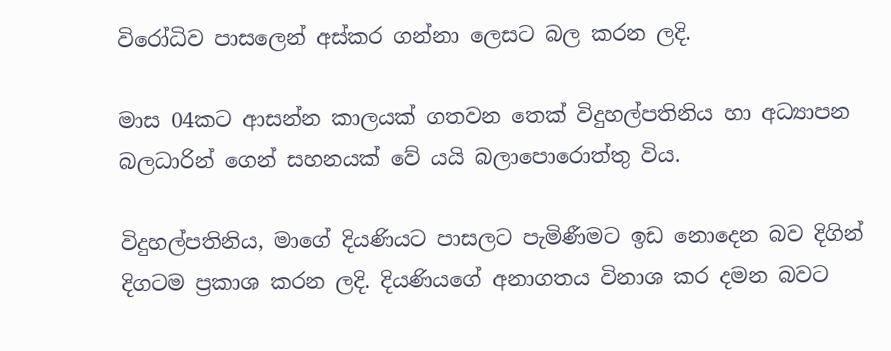විරෝධිව පාසලෙන් අස්කර ගන්නා ලෙසට බල කරන ලදි.

මාස 04කට ආසන්න කාලයක් ගතවන තෙක් විදුහල්පතිනිය හා අධ්‍යාපන බලධාරින් ගෙන් සහනයක් වේ යයි බලාපොරොත්තු විය.

විදුහල්පතිනිය, මාගේ දියණියට පාසලට පැමිණීමට ඉඩ නොදෙන බව දිගින් දිගටම ප්‍රකාශ කරන ලදි. දියණියගේ අනාගතය විනාශ කර දමන බවට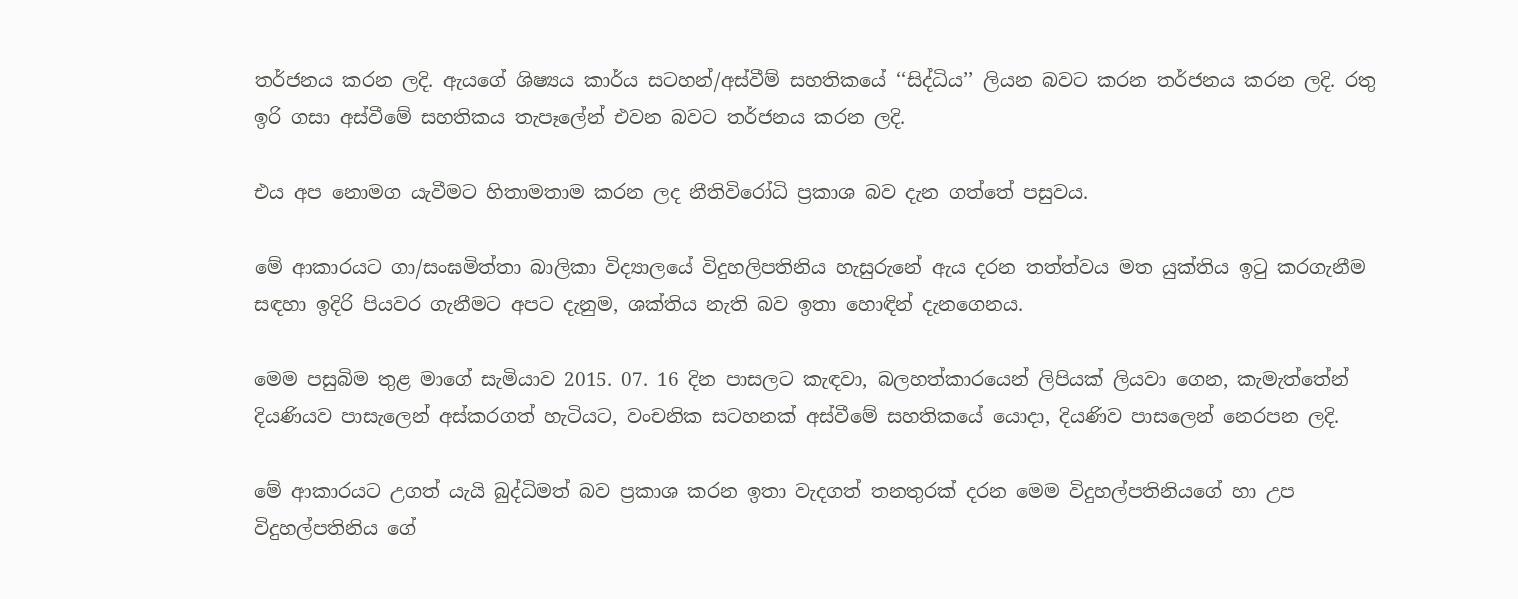තර්ජනය කරන ලදි. ඇයගේ ශිෂ්‍යය කාර්ය සටහන්/අස්වීම් සහතිකයේ ‘‘සිද්ධිය’’ ලියන බවට කරන තර්ජනය කරන ලදි. රතු ඉරි ගසා අස්වීමේ සහතිකය තැපෑලේන් එවන බවට තර්ජනය කරන ලදි.

එය අප නොමග යැවීමට හිතාමතාම කරන ලද නීතිවිරෝධි ප්‍රකාශ බව දැන ගත්තේ පසුවය.

මේ ආකාරයට ගා/සංඝමිත්තා බාලිකා විද්‍යාලයේ විදුහලිපතිනිය හැසුරුනේ ඇය දරන තත්ත්වය මත යුක්තිය ඉටු කරගැනීම සඳහා ඉදිරි පියවර ගැනීමට අපට දැනුම, ශක්තිය නැති බව ඉතා හොඳින් දැනගෙනය.

මෙම පසුබිම තුළ මාගේ සැමියාව 2015. 07. 16 දින පාසලට කැඳවා, බලහත්කාරයෙන් ලිපියක් ලියවා ගෙන, කැමැත්තේන් දියණියව පාසැලෙන් අස්කරගත් හැටියට, වංචනික සටහනක් අස්වීමේ සහතිකයේ යොදා, දියණිව පාසලෙන් නෙරපන ලදි.

මේ ආකාරයට උගත් යැයි බුද්ධිමත් බව ප්‍රකාශ කරන ඉතා වැදගත් තනතුරක් දරන මෙම විදුහල්පතිනියගේ හා උප විදුහල්පතිනිය ගේ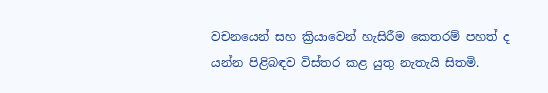වචනයෙන් සහ ක්‍රියාවෙන් හැසිරීම කෙතරම් පහත් ද යන්න පිළිබඳව විස්තර කළ යුතු නැතැයි සිතමි.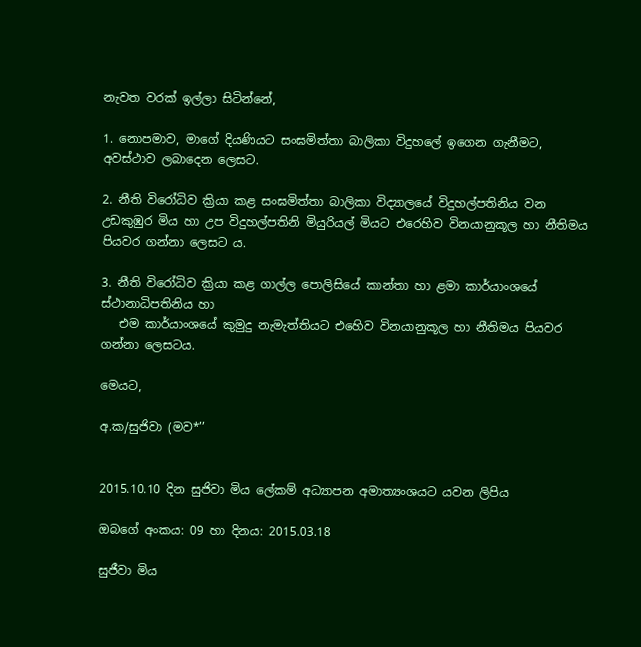නැවත වරක් ඉල්ලා සිටින්නේ,

1. නොපමාව, මාගේ දියණියට සංඝමිත්තා බාලිකා විදුහලේ ඉගෙන ගැනීමට, අවස්ථාව ලබාදෙන ලෙසට.

2. නීති විරෝධිව ක්‍රියා කළ සංඝමිත්තා බාලිකා විද්‍යාලයේ විදුහල්පතිනිය වන උඩකුඹුර මිය හා උප විදුහල්පතිනි මියුරියල් මියට එරෙහිව විනයානුකූල හා නීතිමය පියවර ගන්නා ලෙසට ය.

3. නීති විරෝධිව ක්‍රියා කළ ගාල්ල පොලිසියේ කාන්තා හා ළමා කාර්යාංශයේ ස්ථානාධිපතිනිය හා
   එම කාර්යාංශයේ කුමුදු නැමැත්තියට එහෙිව විනයානුකූල හා නීතිමය පියවර ගන්නා ලෙසටය.

මෙයට,

අ.ක/සුජිවා (මව*’’


2015.10.10 දින සුජිවා මිය ලේකම් අධ්‍යාපන අමාත්‍යංශයට යවන ලිපිය

ඔබගේ අංකය: 09 හා දිනය: 2015.03.18

සුජීවා මිය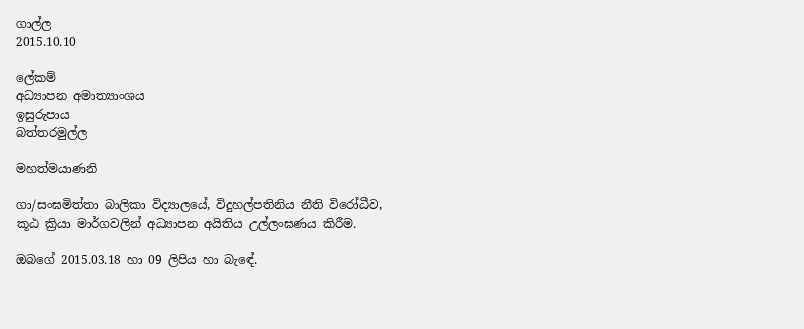ගාල්ල
2015.10.10

ලේකම්
අධ්‍යාපන අමාත්‍යාංශය
ඉසුරුපාය
බත්තරමුල්ල

මහත්මයාණනි

ගා/සංඝමිත්තා බාලිකා විද්‍යාලයේ, විදුහල්පතිනිය නීති විරෝධීව,
කූඨ ක්‍රියා මාර්ගවලින් අධ්‍යාපන අයිතිය උල්ලංඝණය කිරීම.

ඔබගේ 2015.03.18 හා 09 ලිපිය හා බැඳේ.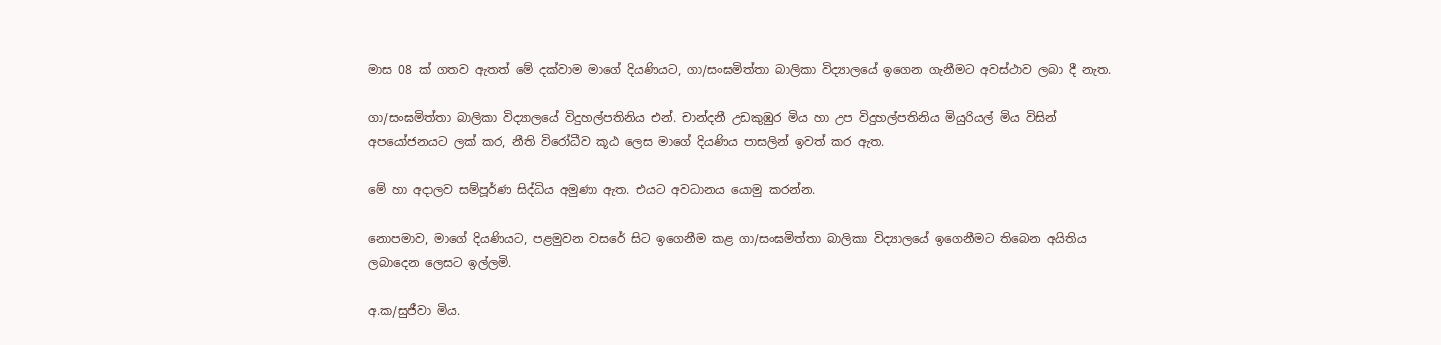මාස 08 ක් ගතව ඇතත් මේ දක්වාම මාගේ දියණියට, ගා/සංඝමිත්තා බාලිකා විද්‍යාලයේ ඉගෙන ගැනීමට අවස්ථාව ලබා දී නැත.

ගා/සංඝමිත්තා බාලිකා විද්‍යාලයේ විදුහල්පතිනිය එන්. චාන්දනී උඩකුඹුර මිය හා උප විදුහල්පතිනිය මියුරියල් මිය විසින් අපයෝජනයට ලක් කර, නීති විරෝධීව කූඨ ලෙස මාගේ දියණිය පාසලින් ඉවත් කර ඇත.

මේ හා අදාලව සම්පූර්ණ සිද්ධිය අමුණා ඇත. එයට අවධානය යොමු කරන්න.

නොපමාව, මාගේ දියණියට, පළමුවන වසරේ සිට ඉගෙනීම කළ ගා/සංඝමිත්තා බාලිකා විද්‍යාලයේ ඉගෙනීමට තිබෙන අයිතිය ලබාදෙන ලෙසට ඉල්ලමි.

අ.ක/සුජීවා මිය.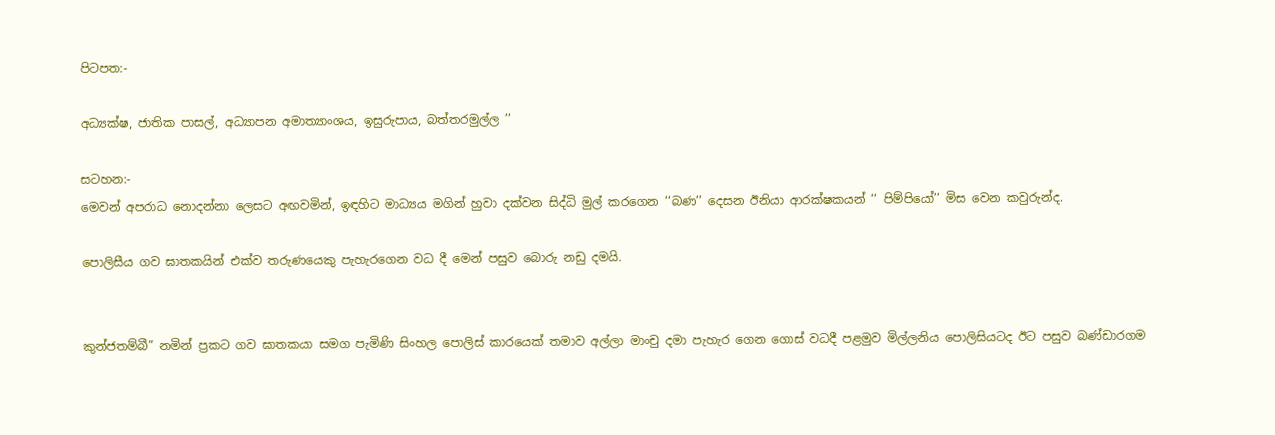පිටපත:-

අධ්‍යක්ෂ, ජාතික පාසල්, අධ්‍යාපන අමාත්‍යාංශය, ඉසුරුපාය, බත්තරමුල්ල ’’

සටහන:-
මෙවන් අපරාධ නොදන්නා ලෙසට අඟවමින්, ඉඳහිට මාධ්‍යය මගින් හුවා දක්වන සිද්ධි මුල් කරගෙන ‘‘බණ’’ දෙසන ඊනියා ආරක්ෂකයන් ‘‘ පිම්පියෝ’’ මිස වෙන කවුරුන්ද.

පොලිසීය ගව ඝාතකයින් එක්ව තරුණයෙකු පැහැරගෙන වධ දී මෙන් පසුව බොරු නඩු දමයි.


කුන්ජතම්බී” නමින් ප්‍රකට ගව ඝාතකයා සමග පැමිණි සිංහල පොලිස් කාරයෙක් තමාව අල්ලා මාංචු දමා පැහැර ගෙන ගොස් වධදී පළමුව මිල්ලනිය පොලිසියටද ඊට පසුව බණ්ඩාරගම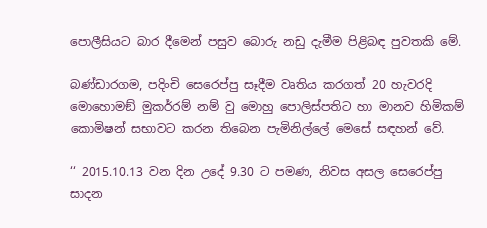පොලීසියට බාර දීමෙන් පසුව බොරු නඩු දැමීම පිළිබඳ පුවතකි මේ.

බණ්ඩාරගම, පදිංචි සෙරෙප්පු සෑදීම වෘතිය කරගත් 20 හැවරදි  මොහොමඞ් මුකර්රම් නම් වු මොහු පොලිස්පතිට හා මානව හිමිකම් කොමිෂන් සභාවට කරන තිබෙන පැමිනිල්ලේ මෙසේ සඳහන් වේ.

‘‘ 2015.10.13 වන දින උදේ 9.30 ට පමණ, නිවස අසල සෙරෙප්පු සාදන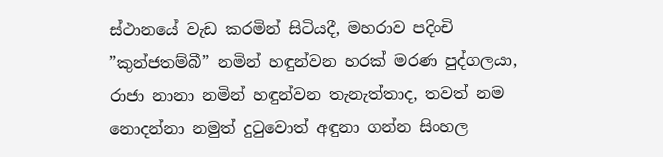ස්ථානයේ වැඩ කරමින් සිටියදී, මහරාව පදිංචි ”කුන්ජතම්බී” නමින් හඳුන්වන හරක් මරණ පුද්ගලයා, රාජා නානා නමින් හඳුන්වන තැනැත්තාද, තවත් නම නොදන්නා නමුත් දුටුවොත් අඳුනා ගන්න සිංහල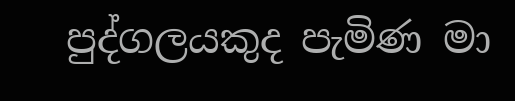පුද්ගලයකුද පැමිණ මා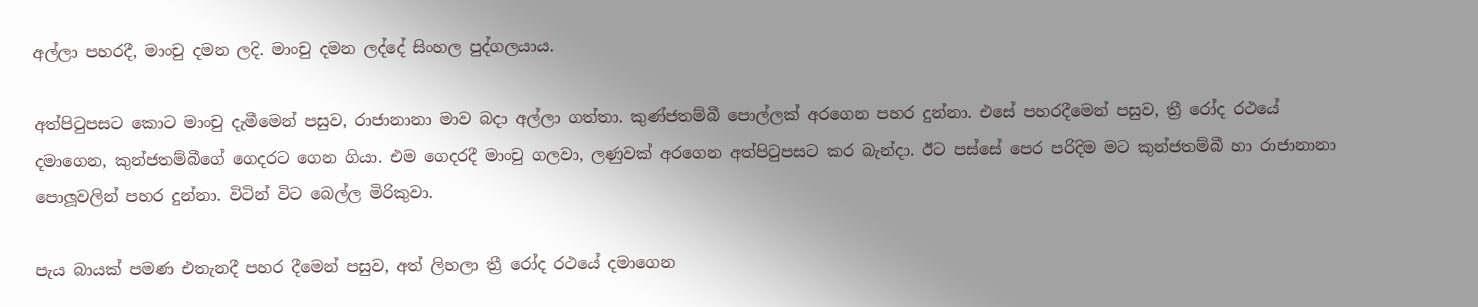අල්ලා පහරදී, මාංචු දමන ලදි. මාංචු දමන ලද්දේ සිංහල පුද්ගලයාය.

අත්පිටුපසට කොට මාංචු දැමීමෙන් පසුව, රාජානානා මාව බදා අල්ලා ගත්තා. කුණ්ජතම්බී පොල්ලක් අරගෙන පහර දුන්නා. එසේ පහරදීමෙන් පසුව, ත්‍රී රෝද රථයේ දමාගෙන, කුන්ජතම්බීගේ ගෙදරට ගෙන ගියා. එම ගෙදරදී මාංචු ගලවා, ලණුවක් අරගෙන අත්පිටුපසට කර බැන්දා. ඊට පස්සේ පෙර පරිදිම මට කුන්ජතම්බී හා රාජානානා පොලූවලින් පහර දුන්නා. විටින් විට බෙල්ල මිරිකුවා.

පැය බායක් පමණ එතැනදී පහර දීමෙන් පසුව, අත් ලිහලා ත්‍රී රෝද රථයේ දමාගෙන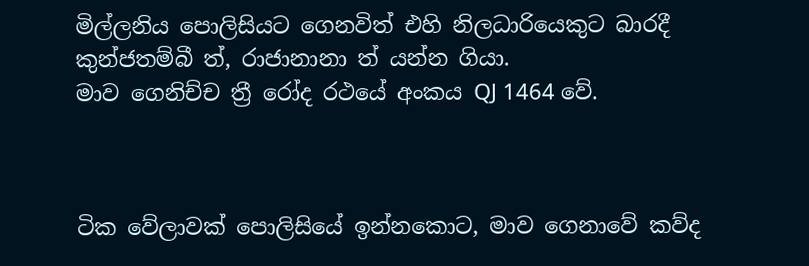මිල්ලනිය පොලිසියට ගෙනවිත් එහි නිලධාරියෙකුට බාරදී කුන්ජතම්බී ත්, රාජානානා ත් යන්න ගියා.
මාව ගෙනිච්ච ත්‍රී රෝද රථයේ අංකය QJ 1464 වේ.



ටික වේලාවක් පොලිසියේ ඉන්නකොට, මාව ගෙනාවේ කව්ද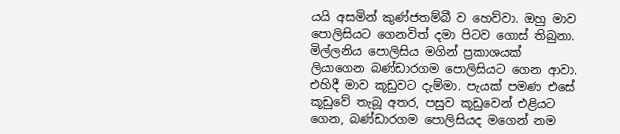යයි අසමින් කුණ්ජතම්බී ව හෙව්වා. ඔහු මාව පොලිසියට ගෙනවිත් දමා පිටව ගොස් තිබුනා. මිල්ලනිය පොලිසිය මගින් ප්‍රකාශයක් ලියාගෙන බණ්ඩාරගම පොලිසියට ගෙන ආවා. එහිදී මාව කූඩුවට දැම්මා. පැයක් පමණ එසේ කූඩුවේ තැබූ අතර, පසුව කූඩුවෙන් එළියට ගෙන, බණ්ඩාරගම පොලිසියද මගෙන් නම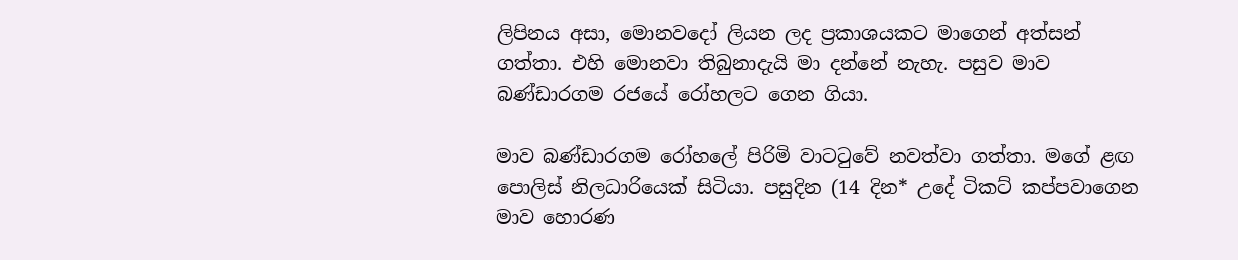ලිපිනය අසා, මොනවදෝ ලියන ලද ප්‍රකාශයකට මාගෙන් අත්සන් ගත්තා. එහි මොනවා තිබුනාදැයි මා දන්නේ නැහැ. පසුව මාව  බණ්ඩාරගම රජයේ රෝහලට ගෙන ගියා.

මාව බණ්ඩාරගම රෝහලේ පිරිමි වාටටුවේ නවත්වා ගත්තා. මගේ ළඟ පොලිස් නිලධාරියෙක් සිටියා. පසුදින (14 දින* උදේ ටිකට් කප්පවාගෙන මාව හොරණ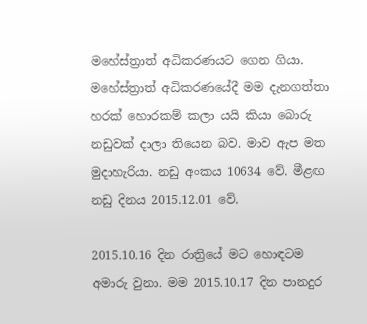මහේස්ත්‍රාත් අධිකරණයට ගෙන ගියා. මහේස්ත්‍රාත් අධිකරණයේදී මම දැනගත්තා හරක් හොරකම් කලා යයි කියා බොරු නඩුවක් දාලා තියෙන බව. මාව ඇප මත මුදාහැරියා. නඩු අංකය 10634 වේ. මීළඟ නඩු දිනය 2015.12.01 වේ.

2015.10.16 දින රාත්‍රියේ මට හොඳටම අමාරු වුනා. මම 2015.10.17 දින පානදුර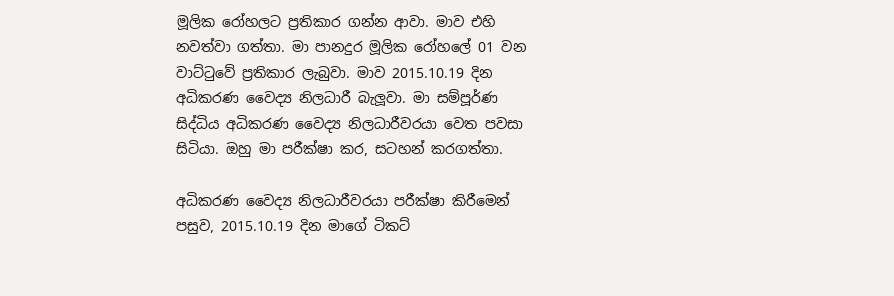මූලික රෝහලට ප්‍රතිකාර ගන්න ආවා. මාව එහි නවත්වා ගත්තා. මා පානදුර මූලික රෝහලේ 01 වන වාට්ටුවේ ප්‍රතිකාර ලැබුවා. මාව 2015.10.19 දින අධිකරණ වෛද්‍ය නිලධාරී බැලූවා. මා සම්පූර්ණ සිද්ධිය අධිකරණ වෛද්‍ය නිලධාරීවරයා වෙත පවසා සිටියා. ඔහු මා පරීක්ෂා කර, සටහන් කරගත්තා.

අධිකරණ වෛද්‍ය නිලධාරීවරයා පරීක්ෂා කිරීමෙන් පසුව, 2015.10.19 දින මාගේ ටිකට්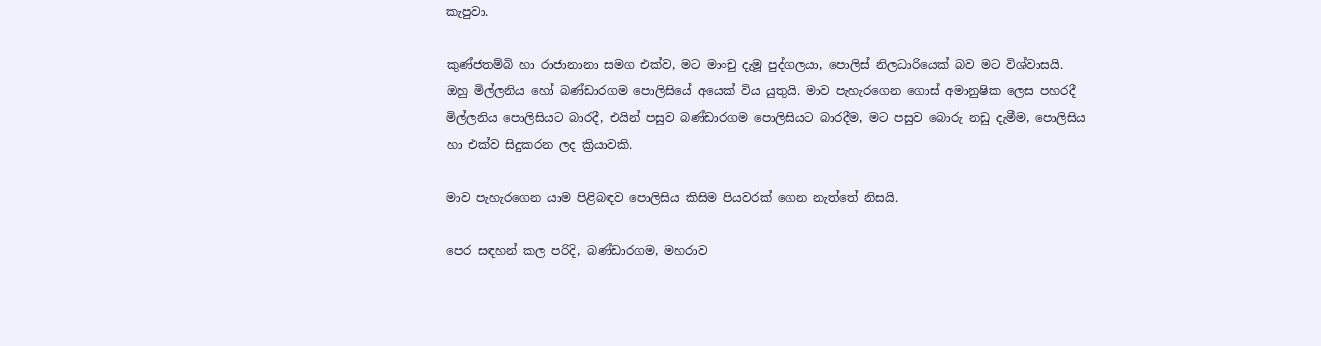කැපුවා.

කුණ්ජතම්බි හා රාජානානා සමග එක්ව, මට මාංචු දැමූ පුද්ගලයා, පොලිස් නිලධාරියෙක් බව මට විශ්වාසයි.  ඔහු මිල්ලනිය හෝ බණ්ඩාරගම පොලිසියේ අයෙක් විය යුතුයි. මාව පැහැරගෙන ගොස් අමානුෂික ලෙස පහරදී මිල්ලනිය පොලිසියට බාරදී, එයින් පසුව බණ්ඩාරගම පොලිසියට බාරදීම, මට පසුව බොරු නඩු දැමීම, පොලිසිය හා එක්ව සිදුකරන ලද ක්‍රියාවකි.

මාව පැහැරගෙන යාම පිළිබඳව පොලිසිය කිසිම පියවරක් ගෙන නැත්තේ නිසයි.

පෙර සඳහන් කල පරිදි, බණ්ඩාරගම, මහරාව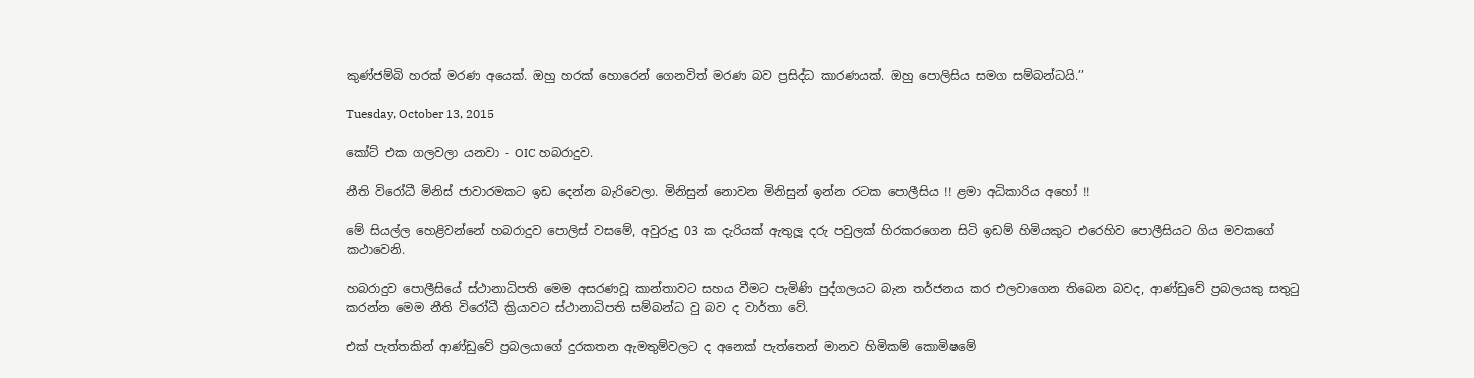කුණ්ජම්බි හරක් මරණ අයෙක්. ඔහු හරක් හොරෙන් ගෙනවිත් මරණ බව ප්‍රසිද්ධ කාරණයක්. ඔහු පොලිසිය සමග සම්බන්ධයි.’’

Tuesday, October 13, 2015

කෝට් එක ගලවලා යනවා - OIC හබරාදුව.

නීති විරෝධී මිනිස් ජාවාරමකට ඉඩ දෙන්න බැරිවෙලා. මිනිසුන් නොවන මිනිසුන් ඉන්න රටක පොලීසිය !! ළමා අධිකාරිය අහෝ !!

මේ සියල්ල හෙළිවන්නේ හබරාදුව පොලිස් වසමේ, අවුරුදු 03 ක දැරියක් ඇතුලූ දරු පවුලක් හිරකරගෙන සිටි ඉඩම් හිමියකුට එරෙහිව පොලීසියට ගිය මවකගේ කථාවෙනි.

හබරාදුව පොලීසියේ ස්ථානාධිපති මෙම අසරණවූ කාන්තාවට සහය වීමට පැමිණි පුද්ගලයට බැන තර්ජනය කර එලවාගෙන තිබෙන බවද, ආණ්ඩුවේ ප්‍රබලයකු සතුටු කරන්න මෙම නීති විරෝධී ක්‍රියාවට ස්ථානාධිපති සම්බන්ධ වු බව ද වාර්තා වේ.

එක් පැත්තකින් ආණ්ඩුවේ ප්‍රබලයාගේ දුරකතන ඇමතුම්වලට ද අනෙක් පැත්තෙන් මානව හිමිකම් කොමිෂමේ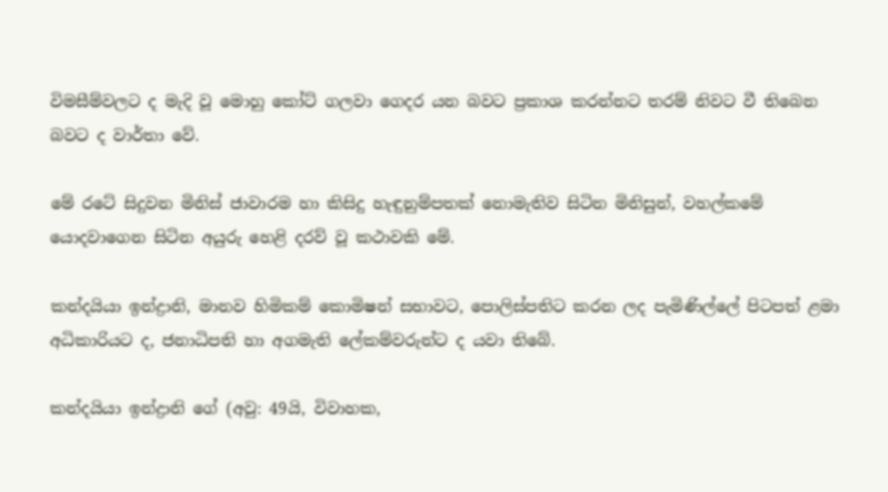විමසීම්වලට ද මැදි වූ මොහු කෝට් ගලවා ගෙදර යන බවට ප්‍රකාශ කරන්නට තරම් නිවට වී තිබෙන බවට ද වාර්තා වේ.

මේ රටේ සිදුවන මිනිස් ජාවාරම හා කිසිදු හැඳුනුම්පතක් නොමැතිව සිටින මිනිසුන්, වහල්කමේ යොදවාගෙන සිටින අයුරු හෙළි දරව් වූ කථාවකි මේ.

කන්දයියා ඉන්ද්‍රානි, මානව හිමිකම් කොමිෂන් සභාවට, පොලිස්පතිට කරන ලද පැමිණිල්ලේ පිටපත් ළමා අධිකාරියට ද, ජනාධිපති හා අගමැති ලේකම්වරුන්ට ද යවා තිබේ.

කන්දයියා ඉන්ද්‍රානි ගේ (අවු: 49යි, විවාහක,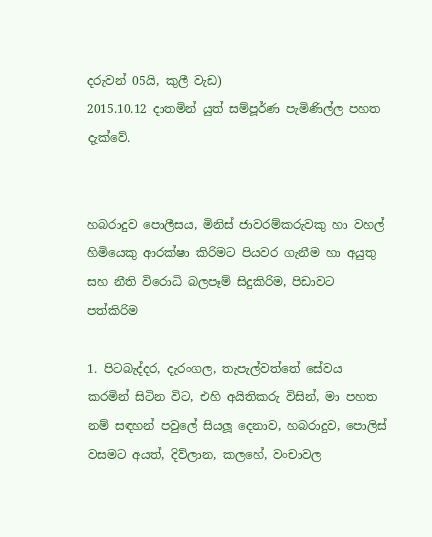දරුවන් 05යි, කුලී වැඩ)
2015.10.12 දාතමින් යුත් සම්පූර්ණ පැමිණිල්ල පහත දැක්වේ.


හබරාදුව පොලීසය, මිනිස් ජාවරම්කරුවකු හා වහල් හිමියෙකු ආරක්ෂා කිරිමට පියවර ගැනීම හා අයුතු සහ නීති විරොධි බලපෑම් සිදුකිරිම, පිඩාවට පත්කිරිම

1. පිටබැද්දර, දැරංගල, තැපැල්වත්තේ සේවය කරමින් සිටින විට, එහි අයිතිකරු විසින්, මා පහත නම් සඳහන් පවුලේ සියලූ දෙනාව, හබරාදුව, පොලිස් වසමට අයත්, දිව්ලාන, කලහේ, වංචාවල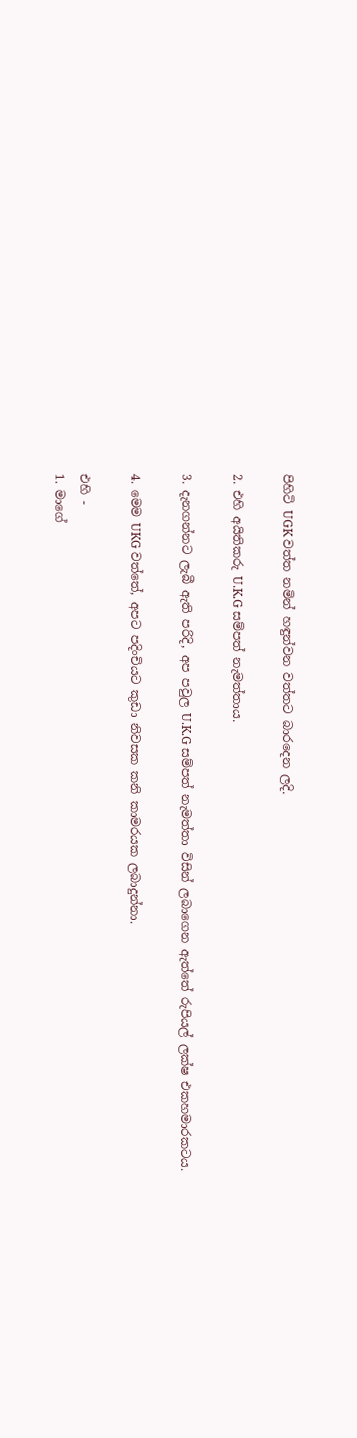පිහිටි UGK වත්ත නමින් හඳුන්වන වත්තට බාරදෙන ලදි.

2. එහි අයිතිකරු U.K.G සම්පත් නැමත්තාය.

3. දැනගන්නට ලැබී ඇති පරිදි, අප පවුල U.K.G සම්පත් නැමත්තා විසින් ලබාගෙන ඇත්තේ රුපියල් ලක්ෂ එකහමාරකටය.

4. මෙම UKG වත්තේ, අපට පදිංචියට කුඩා නිවසක කනි කාමරයක ලබාදුන්නා.

එහි -
1. මාගේ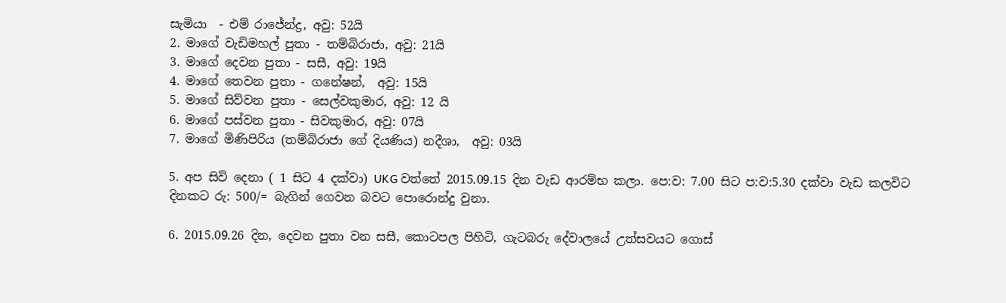සැමියා  - එම් රාජේන්ද්‍ර, අවු: 52යි
2. මාගේ වැඩිමහල් පුතා - තම්බිරාජා, අවු: 21යි
3. මාගේ දෙවන පුතා - සසී, අවු: 19යි
4. මාගේ තෙවන පුතා - ගනේෂන්,  අවු: 15යි
5. මාගේ සිව්වන පුතා - සෙල්වකුමාර, අවු: 12 යි
6. මාගේ පස්වන පුතා - සිවකුමාර, අවු: 07යි
7. මාගේ මිණිපිරිය (තම්බිරාජා ගේ දියණිය) නදීශා,  අවු: 03යි

5. අප සිවි දෙනා ( 1 සිට 4 දක්වා) UKG වත්තේ 2015.09.15 දින වැඩ ආරම්භ කලා. පෙ:ව: 7.00 සිට ප:ව:5.30 දක්වා වැඩ කලවිට දිනකට රු: 500/= බැගින් ගෙවන බවට පොරොන්දු වුනා.

6. 2015.09.26 දින, දෙවන පුතා වන සසී, කොටපල පිහිටි, ගැටබරු දේවාලයේ උත්සවයට ගොස්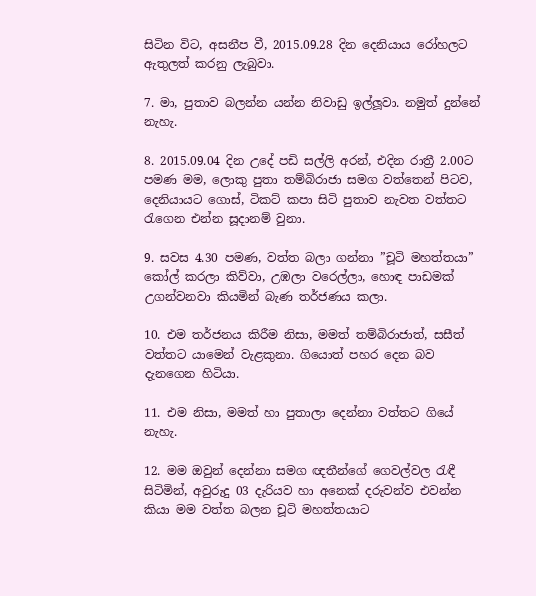සිටින විට, අසනීප වී, 2015.09.28 දින දෙනියාය රෝහලට ඇතුලත් කරනු ලැබුවා.

7. මා, පුතාව බලන්න යන්න නිවාඩු ඉල්ලූවා. නමුත් දුන්නේ නැහැ.

8. 2015.09.04 දින උදේ පඩි සල්ලි අරන්, එදින රාත්‍රී 2.00ට පමණ මම, ලොකු පුතා තම්බිරාජා සමග වත්තෙන් පිටව, දෙනියායට ගොස්, ටිකට් කපා සිටි පුතාව නැවත වත්තට රැගෙන එන්න සූදානම් වුනා.

9. සවස 4.30 පමණ, වත්ත බලා ගන්නා ”චූටි මහත්තයා” කෝල් කරලා කිව්වා, උඹලා වරෙල්ලා, හොඳ පාඩමක් උගන්වනවා කියමින් බැණ තර්ජණය කලා.

10. එම තර්ජනය කිරීම නිසා, මමත් තම්බිරාජාත්, සසීත් වත්තට යාමෙන් වැළකුනා. ගියොත් පහර දෙන බව දැනගෙන හිටියා.

11. එම නිසා, මමත් හා පුතාලා දෙන්නා වත්තට ගියේ නැහැ.

12. මම ඔවුන් දෙන්නා සමග ඥතීන්ගේ ගෙවල්වල රැඳී සිටිමින්, අවුරුදු 03 දැරියව හා අනෙක් දරුවන්ව එවන්න කියා මම වත්ත බලන චූටි මහත්තයාට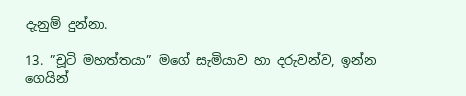දැනුම් දුන්නා.

13. ”චූටි මහත්තයා” මගේ සැමියාව හා දරුවන්ව, ඉන්න ගෙයින්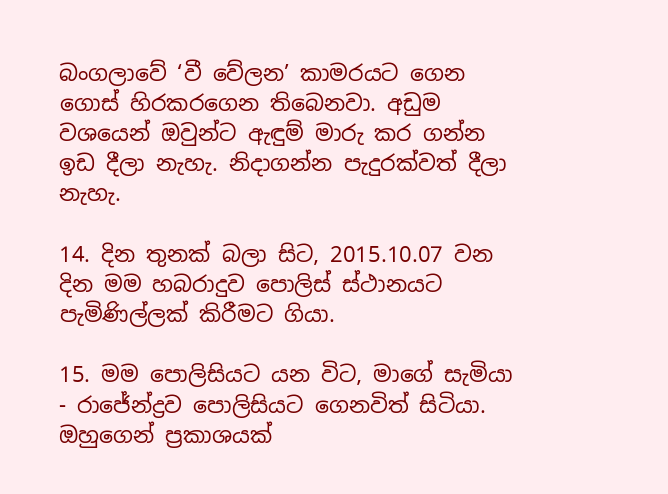බංගලාවේ ‘වී වේලන’ කාමරයට ගෙන ගොස් හිරකරගෙන තිබෙනවා. අඩුම වශයෙන් ඔවුන්ට ඇඳුම් මාරු කර ගන්න ඉඩ දීලා නැහැ. නිදාගන්න පැදුරක්වත් දීලා නැහැ.

14. දින තුනක් බලා සිට, 2015.10.07 වන දින මම හබරාදුව පොලිස් ස්ථානයට පැමිණිල්ලක් කිරීමට ගියා.

15. මම පොලිසියට යන විට, මාගේ සැමියා - රාජේන්ද්‍රව පොලිසියට ගෙනවිත් සිටියා. ඔහුගෙන් ප්‍රකාශයක්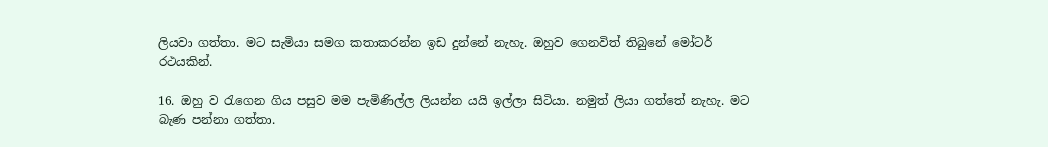ලියවා ගත්තා. මට සැමියා සමග කතාකරන්න ඉඩ දුන්නේ නැහැ. ඔහුව ගෙනවිත් තිබුනේ මෝටර් රථයකින්.

16. ඔහු ව රැගෙන ගිය පසුව මම පැමිණිල්ල ලියන්න යයි ඉල්ලා සිටියා. නමුත් ලියා ගත්තේ නැහැ. මට බැණ පන්නා ගත්තා.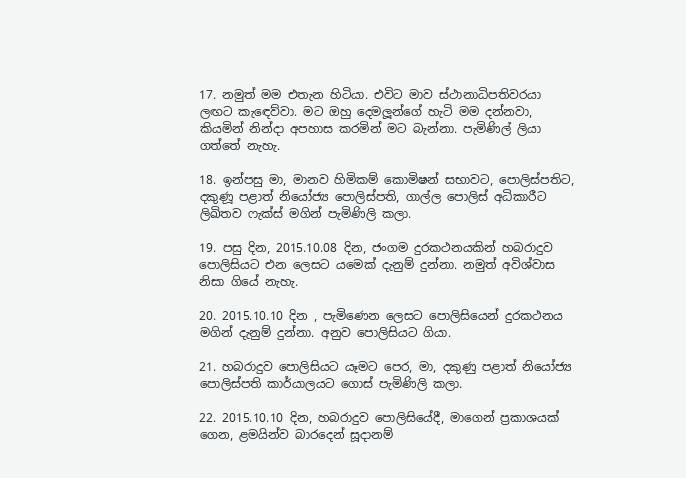17. නමුත් මම එතැන හිටියා. එවිට මාව ස්ථානාධිපතිවරයා ලඟට කැඳෙව්වා. මට ඔහු දෙමලූන්ගේ හැටි මම දන්නවා, කියමින් නින්දා අපහාස කරමින් මට බැන්නා. පැමිණිල් ලියා ගත්තේ නැහැ.

18. ඉන්පසු මා, මානව හිමිකම් කොමිෂන් සභාවට, පොලිස්පතිට, දකුණූ පළාත් නියෝජ්‍ය පොලිස්පති, ගාල්ල පොලිස් අධිකාරීට ලිඛිතව ෆැක්ස් මගින් පැමිණිලි කලා.

19. පසු දින, 2015.10.08 දින, ජංගම දුරකථනයකින් හබරාදුව පොලිසියට එන ලෙසට යමෙක් දැනුම් දුන්නා. නමුත් අවිශ්වාස නිසා ගියේ නැහැ.

20. 2015.10.10 දින , පැමිණෙන ලෙසට පොලිසියෙන් දුරකථනය මගින් දැනුම් දුන්නා. අනුව පොලිසියට ගියා.

21. හබරාදුව පොලිසියට යෑමට පෙර, මා, දකුණු පළාත් නියෝජ්‍ය පොලිස්පති කාර්යාලයට ගොස් පැමිණිලි කලා.

22. 2015.10.10 දින, හබරාදුව පොලිසියේදී, මාගෙන් ප්‍රකාශයක් ගෙන, ළමයින්ව බාරදෙන් සූදානම්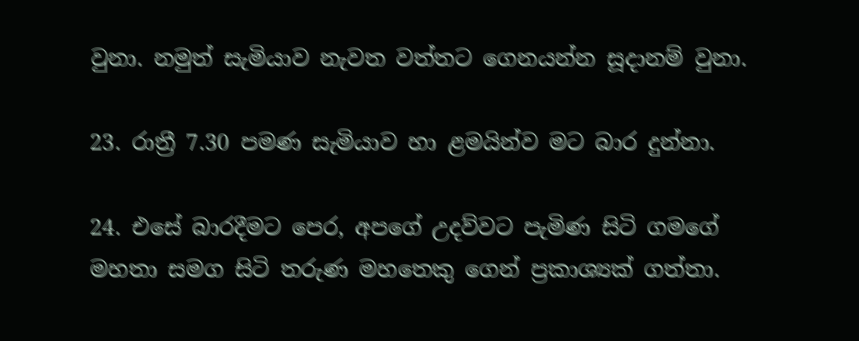වුනා. නමුත් සැමියාව නැවත වත්තට ගෙනයන්න සූදානම් වුනා.

23. රාත්‍රී 7.30 පමණ සැමියාව හා ළමයින්ව මට බාර දුන්නා.

24. එසේ බාරදීමට පෙර, අපගේ උදව්වට පැමිණ සිටි ගමගේ මහතා සමග සිටි තරුණ මහතෙකු ගෙන් ප්‍රකාශ්‍යක් ගත්තා.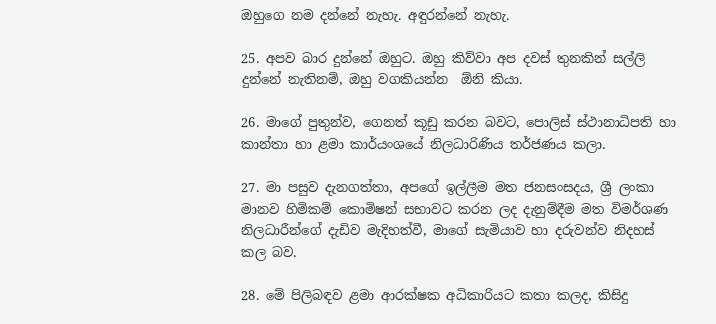ඔහුගෙ නම දන්නේ නැහැ. අඳුරන්නේ නැහැ.

25. අපව බාර දුන්නේ ඔහුට. ඔහු කිව්වා අප දවස් තුනකින් සල්ලි දුන්නේ නැතිනම්, ඔහු වගකියන්න  ඕනි කියා.

26. මාගේ පුතුන්ව, ගෙනත් කූඩු කරන බවට, පොලිස් ස්ථානාධිපති හා කාන්තා හා ළමා කාර්යංශයේ නිලධාරිණිය තර්ජණය කලා.

27. මා පසුව දැනගත්තා, අපගේ ඉල්ලීම මත ජනසංසදය, ශ්‍රී ලංකා මානව හිමිකම් කොමිෂන් සභාවට කරන ලද දැනුම්දීම මත විමර්ශණ නිලධාරීන්ගේ දැඩිව මැදිහත්වී, මාගේ සැමියාව හා දරුවන්ව නිදහස් කල බව.

28. මේ පිලිබඳව ළමා ආරක්ෂක අධිකාරියට කතා කලද, කිසිදු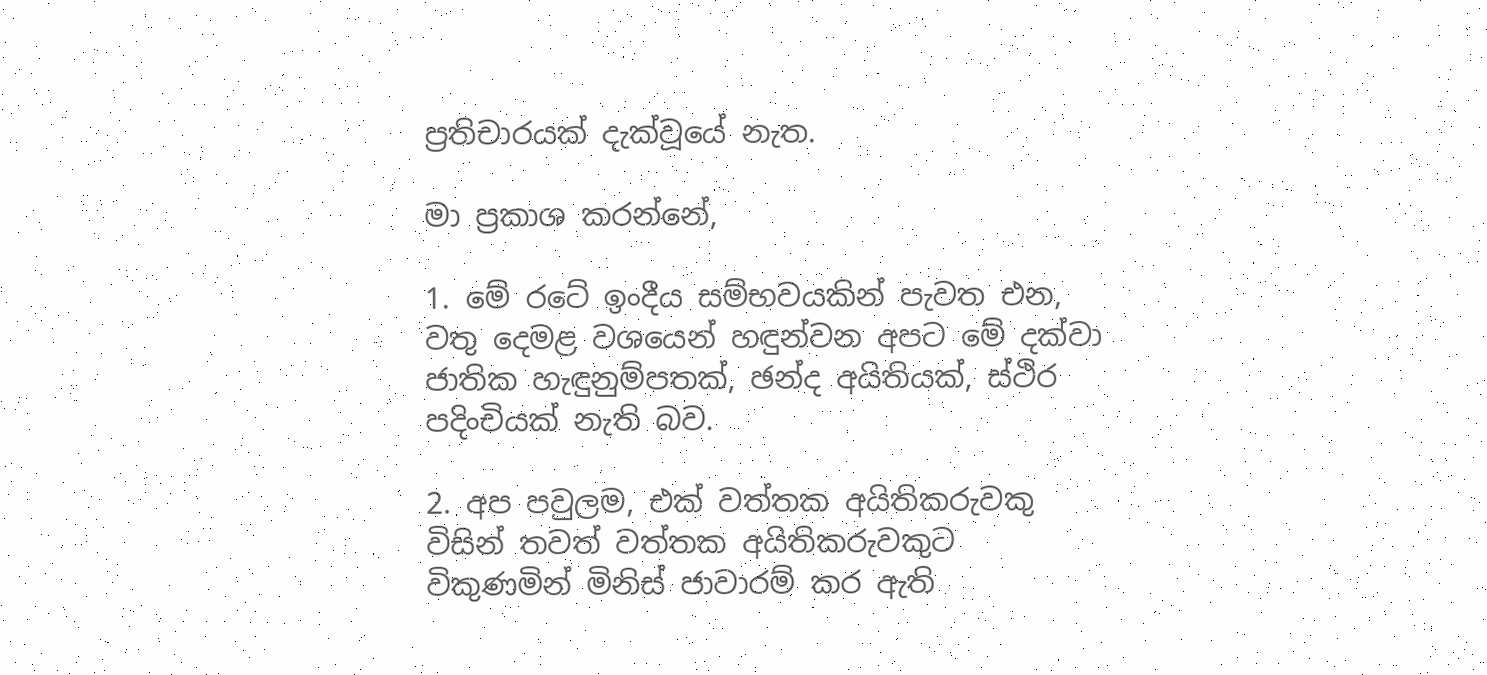ප්‍රතිචාරයක් දැක්වූයේ නැත.

මා ප්‍රකාශ කරන්නේ,

1. මේ රටේ ඉංදීය සම්භවයකින් පැවත එන, වතු දෙමළ වශයෙන් හඳුන්වන අපට මේ දක්වා ජාතික හැඳුනුම්පතක්, ඡන්ද අයිතියක්, ස්ථිර පදිංචියක් නැති බව.

2. අප පවුලම, එක් වත්තක අයිතිකරුවකු විසින් තවත් වත්තක අයිතිකරුවකුට විකුණමින් මිනිස් ජාවාරම් කර ඇති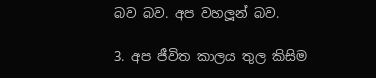බව බව. අප වහලූන් බව.

3. අප ජීවිත කාලය තුල කිසිම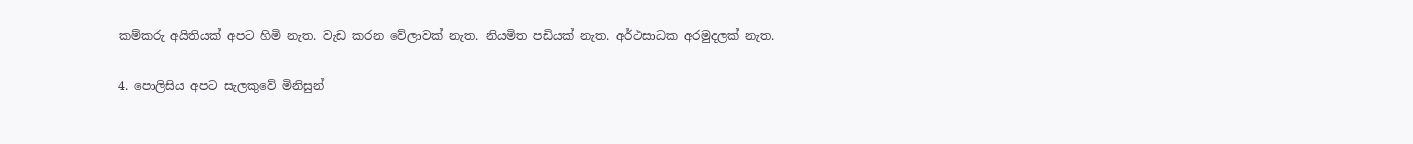කම්කරු අයිතියක් අපට හිමි නැත. වැඩ කරන වේලාවක් නැත. නියමිත පඩියක් නැත. අර්ථසාධක අරමුදලක් නැත.

4. පොලිසිය අපට සැලකුවේ මිනිසුන්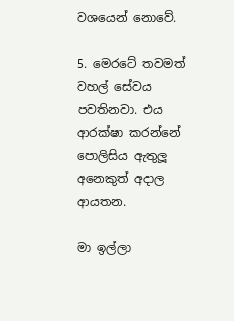වශයෙන් නොවේ.

5. මෙරටේ තවමත් වහල් සේවය පවතිනවා. එය ආරක්ෂා කරන්නේ පොලිසිය ඇතුලූ අනෙකුත් අදාල ආයතන.

මා ඉල්ලා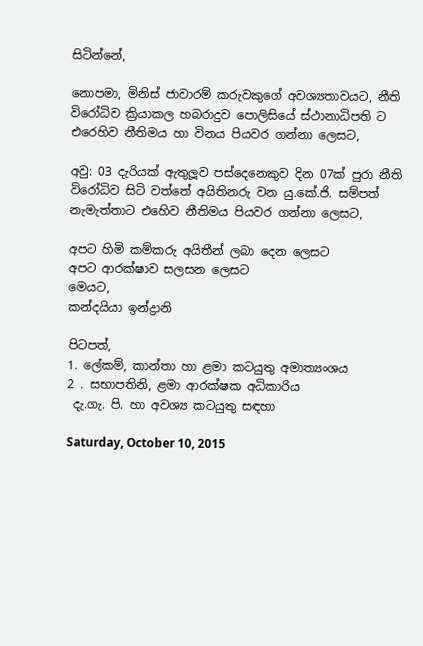සිටින්නේ,

නොපමා, මිනිස් ජාවාරම් කරුවකුගේ අවශ්‍යතාවයට, නීති විරෝධිව ක්‍රියාකල හබරාදුව පොලිසියේ ස්ථානාධිපති ට එරෙහිව නීතිමය හා විනය පියවර ගන්නා ලෙසට,

අවු: 03 දැරියක් ඇතුලූව පස්දෙනෙකුව දින 07ක් පුරා නීති විරෝධිව සිටි වත්තේ අයිතිනරු වන යු.කේ.ජි. සම්පත් නැමැත්තාට එහෙිව නීතිමය පියවර ගන්නා ලෙසට,

අපට හිමි කම්කරු අයිතීන් ලබා දෙන ලෙසට
අපට ආරක්ෂාව සලසන ලෙසට
මෙයට,
කන්දයියා ඉන්ද්‍රානි

පිටපත්,
1. ලේකම්, කාන්තා හා ළමා කටයුතු අමාත්‍යංශය
2 . සභාපතිනි, ළමා ආරක්ෂක අධිකාරිය
 දැ.ගැ. පි. හා අවශ්‍ය කටයුතු සඳහා

Saturday, October 10, 2015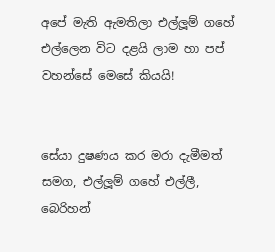අපේ මැති ඇමතිලා එල්ලූම් ගහේ එල්ලෙන විට දළයි ලාම හා පප් වහන්සේ මෙසේ කියයි!


සේයා දුෂණය කර මරා දැමීමත් සමග, එල්ලූම් ගහේ එල්ලී, බෙරිහන්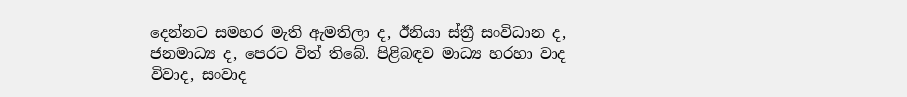දෙන්නට සමහර මැති ඇමතිලා ද, ඊනියා ස්ත්‍රී සංවිධාන ද, ජනමාධ්‍ය ද, පෙරට විත් තිබේ. පිළිබඳව මාධ්‍ය හරහා වාද විවාද, සංවාද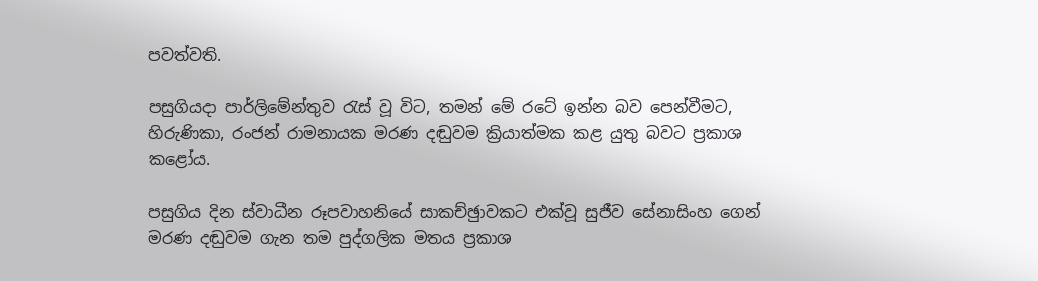පවත්වති.

පසුගියදා පාර්ලිමේන්තුව රැස් වූ විට, තමන් මේ රටේ ඉන්න බව පෙන්වීමට, හිරුණිකා, රංජන් රාමනායක මරණ දඬුවම ක්‍රියාත්මක කළ යුතු බවට ප්‍රකාශ කළෝය.

පසුගිය දින ස්වාධීන රූපවාහනියේ සාකච්ඡුාවකට එක්වූ සුජීව සේනාසිංහ ගෙන් මරණ දඬුවම ගැන තම පුද්ගලික මතය ප්‍රකාශ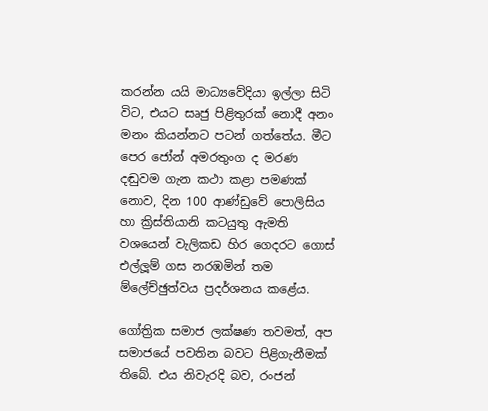කරන්න යයි මාධ්‍යවේදියා ඉල්ලා සිටි විට, එයට සෘජු පිළිතුරක් නොදී අනං මනං කියන්නට පටන් ගත්තේය. මීට පෙර ජෝන් අමරතුංග ද මරණ දඬුවම ගැන කථා කළා පමණක් නොව, දින 100 ආණ්ඩුවේ පොලිසිය හා ක්‍රිස්තියානි කටයුතු ඇමති වශයෙන් වැලිකඩ හිර ගෙදරට ගොස් එල්ලූම් ගස නරඹමින් තම ම්ලේච්ඡුත්වය ප්‍රදර්ශනය කළේය.

ගෝත්‍රික සමාජ ලක්ෂණ තවමත්, අප සමාජයේ පවතින බවට පිළිගැනීමක් තිබේ. එය නිවැරදි බව, රංජන්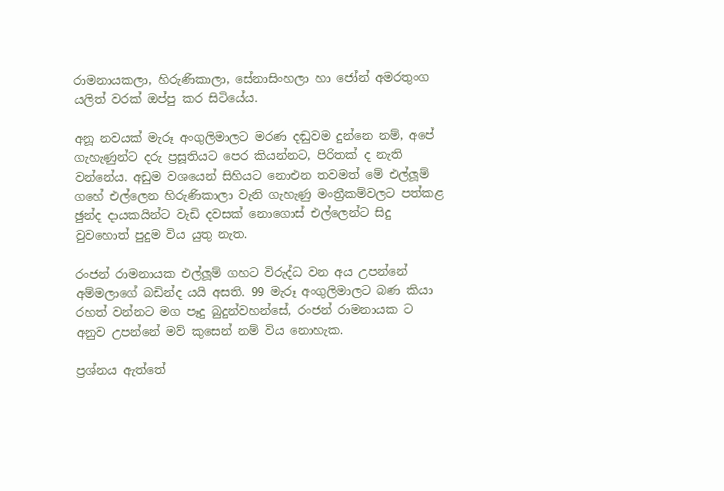රාමනායකලා, හිරුණිකාලා, සේනාසිංහලා හා ජෝන් අමරතුංග යලිත් වරක් ඔප්පු කර සිටියේය.

අනූ නවයක් මැරූ අංගුලිමාලට මරණ දඬුවම දුන්නෙ නම්, අපේ ගැහැණුන්ට දරු ප්‍රසූතියට පෙර කියන්නට, පිරිතක් ද නැති වන්නේය. අඩුම වශයෙන් සිහියට නොඑන තවමත් මේ එල්ලූම් ගහේ එල්ලෙන හිරුණිකාලා වැනි ගැහැණු මංත්‍රීකම්වලට පත්කළ ඡුන්ද දායකයින්ට වැඩි දවසක් නොගොස් එල්ලෙන්ට සිදු වුවහොත් පුදුම විය යුතු නැත.

රංජන් රාමනායක එල්ලූම් ගහට විරුද්ධ වන අය උපන්නේ අම්මලාගේ බඩින්ද යයි අසති. 99 මැරූ අංගුලිමාලට බණ කියා රහත් වන්නට මග පෑදු බුදුන්වහන්සේ, රංජන් රාමනායක ට අනුව උපන්නේ මව් කුසෙන් නම් විය නොහැක.

ප්‍රශ්නය ඇත්තේ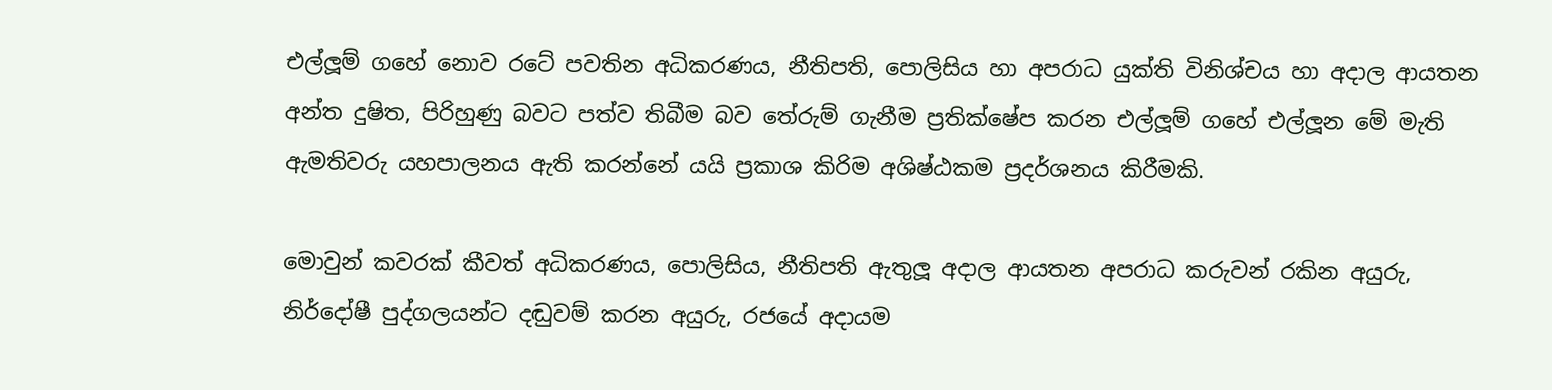එල්ලූම් ගහේ නොව රටේ පවතින අධිකරණය, නීතිපති, පොලිසිය හා අපරාධ යුක්ති විනිශ්චය හා අදාල ආයතන  අන්ත දුෂිත, පිරිහුණු බවට පත්ව තිබීම බව තේරුම් ගැනීම ප්‍රතික්ෂේප කරන එල්ලූම් ගහේ එල්ලූන මේ මැති ඇමතිවරු යහපාලනය ඇති කරන්නේ යයි ප්‍රකාශ කිරිම අශිෂ්ඨකම ප්‍රදර්ශනය කිරීමකි.

මොවුන් කවරක් කීවත් අධිකරණය, පොලිසිය, නීතිපති ඇතුලූ අදාල ආයතන අපරාධ කරුවන් රකින අයුරු, නිර්දෝෂී පුද්ගලයන්ට දඬුවම් කරන අයුරු, රජයේ අදායම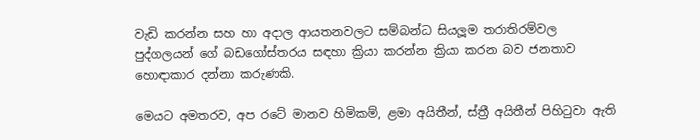වැඩි කරන්න සහ හා අදාල ආයතනවලට සම්බන්ධ සියලූම තරාතිරම්වල පුද්ගලයන් ගේ බඩගෝස්තරය සඳහා ක්‍රියා කරන්න ක්‍රියා කරන බව ජනතාව හොඳාකාර දන්නා කරුණකි.

මෙයට අමතරව, අප රටේ මානව හිමිකම්, ළමා අයිතීන්, ස්ත්‍රී අයිතීන් පිහිටුවා ඇති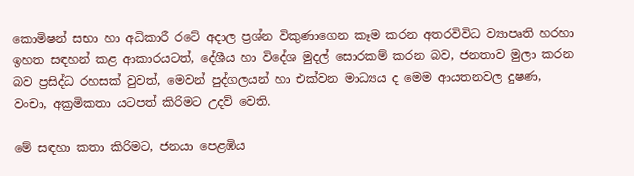කොමිෂන් සභා හා අධිකාරී රටේ අදාල ප්‍රශ්න විකුණාගෙන කෑම කරන අතරවිවිධ ව්‍යාපෘති හරහා ඉහත සඳහන් කළ ආකාරයටත්, දේශීය හා විදේශ මුදල් සොරකම් කරන බව, ජනතාව මුලා කරන බව ප්‍රසිද්ධ රහසක් වුවත්, මෙවන් පුද්ගලයන් හා එක්වන මාධ්‍යය ද මෙම ආයතනවල දුෂණ, වංචා, අක්‍රමිකතා යටපත් කිරිමට උදව් වෙති.

මේ සඳහා කතා කිරිමට, ජනයා පෙළඹිය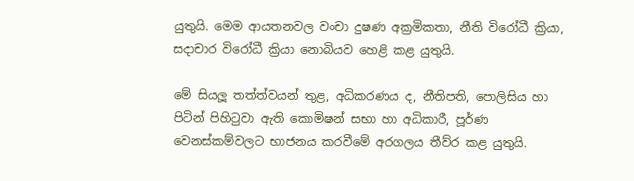යුතුයි. මෙම ආයතනවල වංචා දුෂණ අක්‍රමිකතා, නීති විරෝධී ක්‍රියා, සදාචාර විරෝධී ක්‍රියා නොබියව හෙළි කළ යුතුයි.

මේ සියලූ තත්ත්වයන් තුළ, අධිකරණය ද, නීතිපති, පොලිසිය හා පිටින් පිහිටුවා ඇති කොමිෂන් සභා හා අධිකාරී, පූර්ණ වෙනස්කම්වලට භාජනය කරවීමේ අරගලය තීව්ර කළ යුතුයි.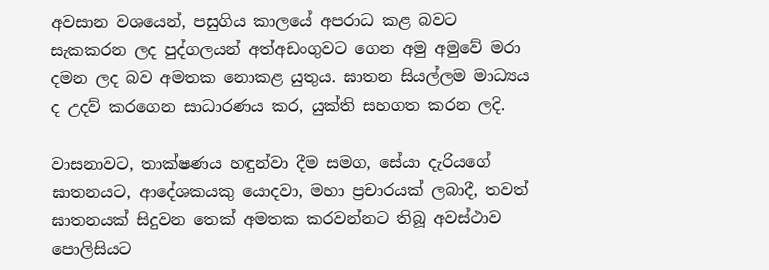අවසාන වශයෙන්, පසුගිය කාලයේ අපරාධ කළ බවට සැකකරන ලද පුද්ගලයන් අත්අඩංගුවට ගෙන අමු අමුවේ මරා දමන ලද බව අමතක නොකළ යුතුය. ඝාතන සියල්ලම මාධ්‍යය ද උදව් කරගෙන සාධාරණය කර, යුක්ති සහගත කරන ලදි.

වාසනාවට, තාක්ෂණය හඳුන්වා දීම සමග, සේයා දැරියගේ ඝාතනයට, ආදේශකයකු යොදවා, මහා ප්‍රචාරයක් ලබාදී, තවත් ඝාතනයක් සිදුවන තෙක් අමතක කරවන්නට තිබූ අවස්ථාව පොලිසියට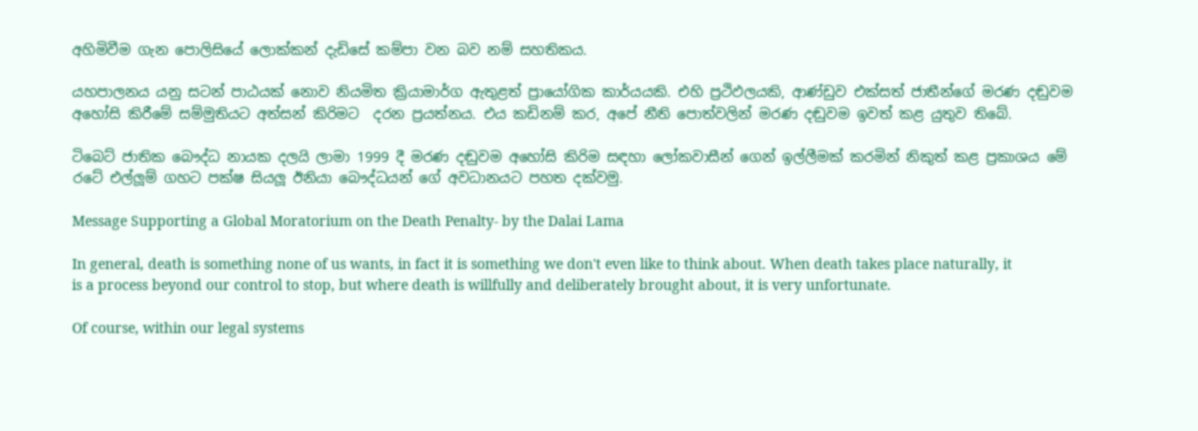අහිමිවීම ගැන පොලිසියේ ලොක්කන් දැඩිසේ කම්පා වන බව නම් සහතිකය.

යහපාලනය යනු සටන් පාඨයක් නොව නියමිත ක්‍රියාමාර්ග ඇතුළත් ප්‍රායෝගික කාර්යයකි. එහි ප්‍රථිඵලයකි, ආණ්ඩුව එක්සත් ජාතීන්ගේ මරණ දඬුවම අහෝසි කිරීමේ සම්මුතියට අත්සන් කිරිමට  දරන ප්‍රයත්නය. එය කඩිනම් කර, අපේ නීති පොත්වලින් මරණ දඬුවම ඉවත් කළ යුතුව තිබේ.

ටිබෙට් ජාතික බෞද්ධ නායක දලයි ලාමා 1999 දී මරණ දඬුවම අහෝසි කිරිම සඳහා ලෝකවාසීන් ගෙන් ඉල්ලීමක් කරමින් නිකුත් කළ ප්‍රකාශය මේ රටේ එල්ලූම් ගහට පක්ෂ සියලූ ඊනියා බෞද්ධයන් ගේ අවධානයට පහත දක්වමු.

Message Supporting a Global Moratorium on the Death Penalty- by the Dalai Lama

In general, death is something none of us wants, in fact it is something we don't even like to think about. When death takes place naturally, it is a process beyond our control to stop, but where death is willfully and deliberately brought about, it is very unfortunate.

Of course, within our legal systems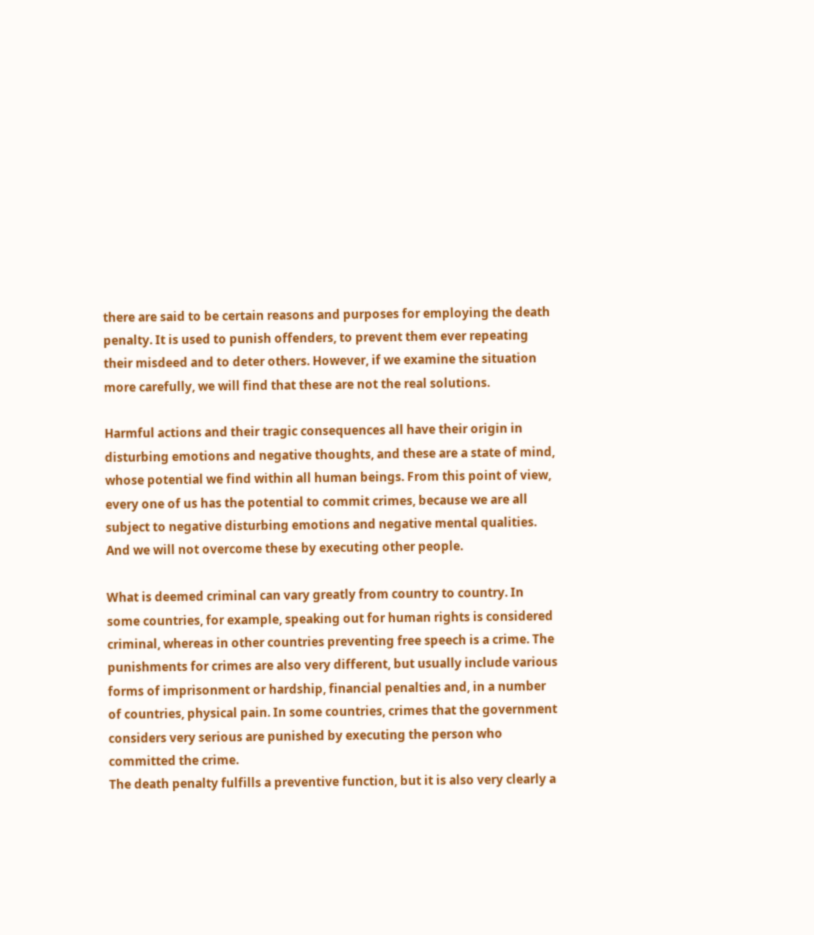there are said to be certain reasons and purposes for employing the death penalty. It is used to punish offenders, to prevent them ever repeating their misdeed and to deter others. However, if we examine the situation more carefully, we will find that these are not the real solutions.

Harmful actions and their tragic consequences all have their origin in disturbing emotions and negative thoughts, and these are a state of mind, whose potential we find within all human beings. From this point of view, every one of us has the potential to commit crimes, because we are all subject to negative disturbing emotions and negative mental qualities. And we will not overcome these by executing other people.

What is deemed criminal can vary greatly from country to country. In some countries, for example, speaking out for human rights is considered criminal, whereas in other countries preventing free speech is a crime. The punishments for crimes are also very different, but usually include various forms of imprisonment or hardship, financial penalties and, in a number of countries, physical pain. In some countries, crimes that the government considers very serious are punished by executing the person who committed the crime.
The death penalty fulfills a preventive function, but it is also very clearly a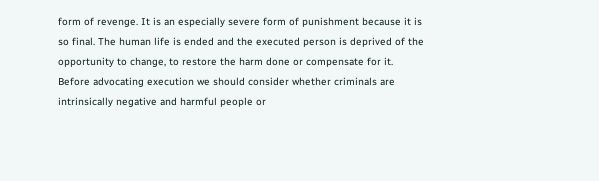form of revenge. It is an especially severe form of punishment because it is so final. The human life is ended and the executed person is deprived of the opportunity to change, to restore the harm done or compensate for it.
Before advocating execution we should consider whether criminals are intrinsically negative and harmful people or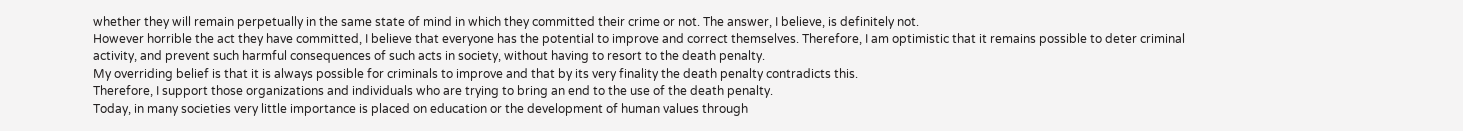whether they will remain perpetually in the same state of mind in which they committed their crime or not. The answer, I believe, is definitely not.
However horrible the act they have committed, I believe that everyone has the potential to improve and correct themselves. Therefore, I am optimistic that it remains possible to deter criminal activity, and prevent such harmful consequences of such acts in society, without having to resort to the death penalty.
My overriding belief is that it is always possible for criminals to improve and that by its very finality the death penalty contradicts this.
Therefore, I support those organizations and individuals who are trying to bring an end to the use of the death penalty.
Today, in many societies very little importance is placed on education or the development of human values through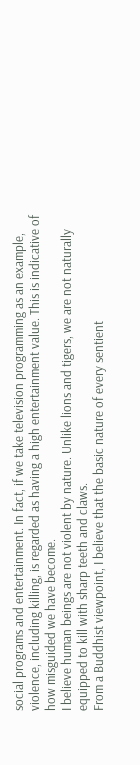social programs and entertainment. In fact, if we take television programming as an example, violence, including killing, is regarded as having a high entertainment value. This is indicative of how misguided we have become.
I believe human beings are not violent by nature. Unlike lions and tigers, we are not naturally equipped to kill with sharp teeth and claws.
From a Buddhist viewpoint, I believe that the basic nature of every sentient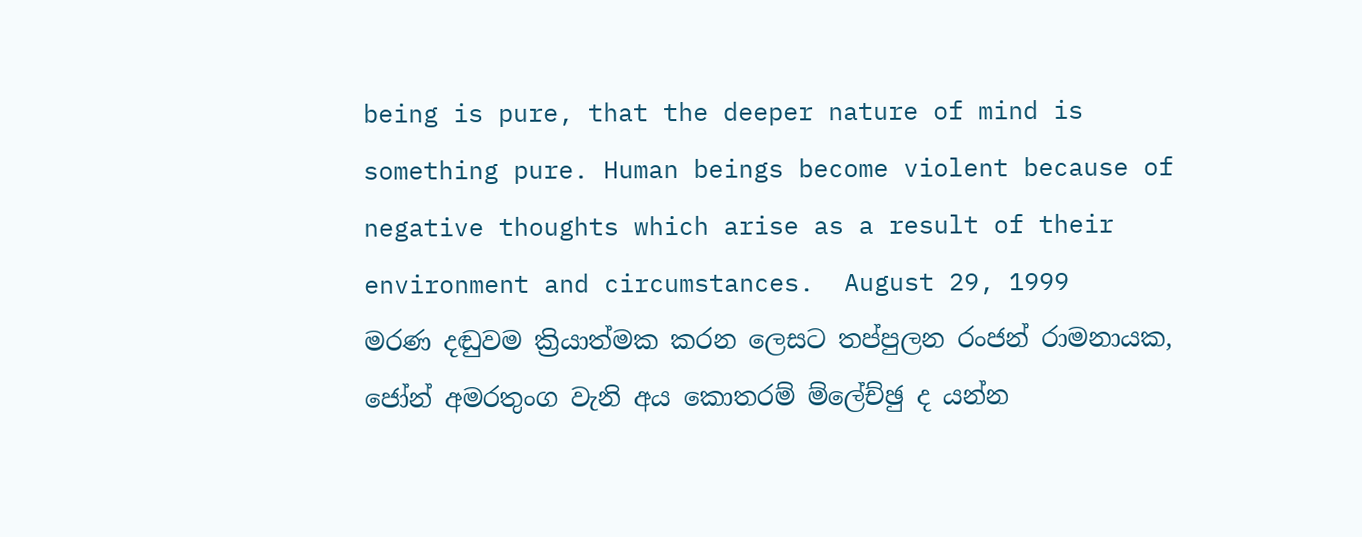being is pure, that the deeper nature of mind is something pure. Human beings become violent because of negative thoughts which arise as a result of their environment and circumstances.  August 29, 1999
මරණ දඬුවම ක්‍රියාත්මක කරන ලෙසට තප්පුලන රංජන් රාමනායක, ජෝන් අමරතුංග වැනි අය කොතරම් ම්ලේච්ඡු ද යන්න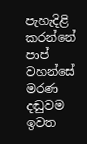පැහැදිළි කරන්නේ පාප් වහන්සේ මරණ දඬුවම ඉවත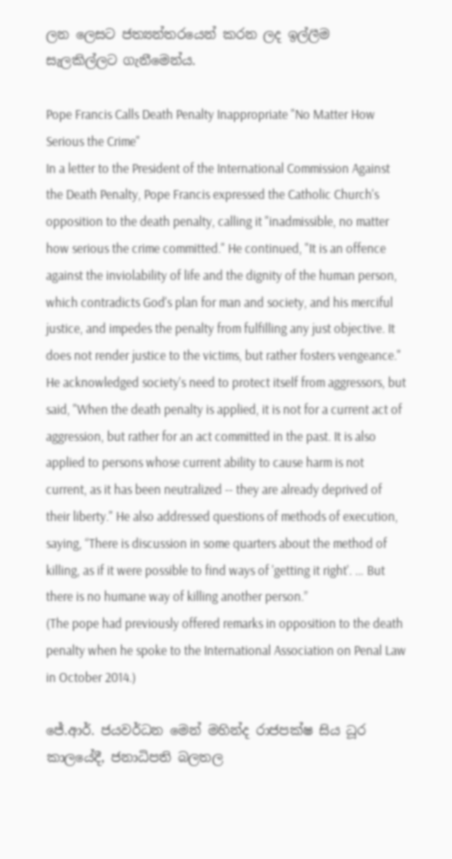ලන ලෙසට ජත්‍යන්තරයෙන් කරන ලද ඉල්ලීම සැලකිල්ලට ගැනීමෙන්ය.

Pope Francis Calls Death Penalty Inappropriate "No Matter How Serious the Crime"
In a letter to the President of the International Commission Against the Death Penalty, Pope Francis expressed the Catholic Church's opposition to the death penalty, calling it "inadmissible, no matter how serious the crime committed." He continued, "It is an offence against the inviolability of life and the dignity of the human person, which contradicts God's plan for man and society, and his merciful justice, and impedes the penalty from fulfilling any just objective. It does not render justice to the victims, but rather fosters vengeance." He acknowledged society's need to protect itself from aggressors, but said, "When the death penalty is applied, it is not for a current act of aggression, but rather for an act committed in the past. It is also applied to persons whose current ability to cause harm is not current, as it has been neutralized -- they are already deprived of their liberty." He also addressed questions of methods of execution, saying, “There is discussion in some quarters about the method of killing, as if it were possible to find ways of 'getting it right'. … But there is no humane way of killing another person.”
(The pope had previously offered remarks in opposition to the death penalty when he spoke to the International Association on Penal Law in October 2014.)

ජේ.ආර්. ජයවර්ධන මෙන් මහින්ද රාජපක්ෂ සිය ධූර කාලයේදී, ජනාධිපති බලතල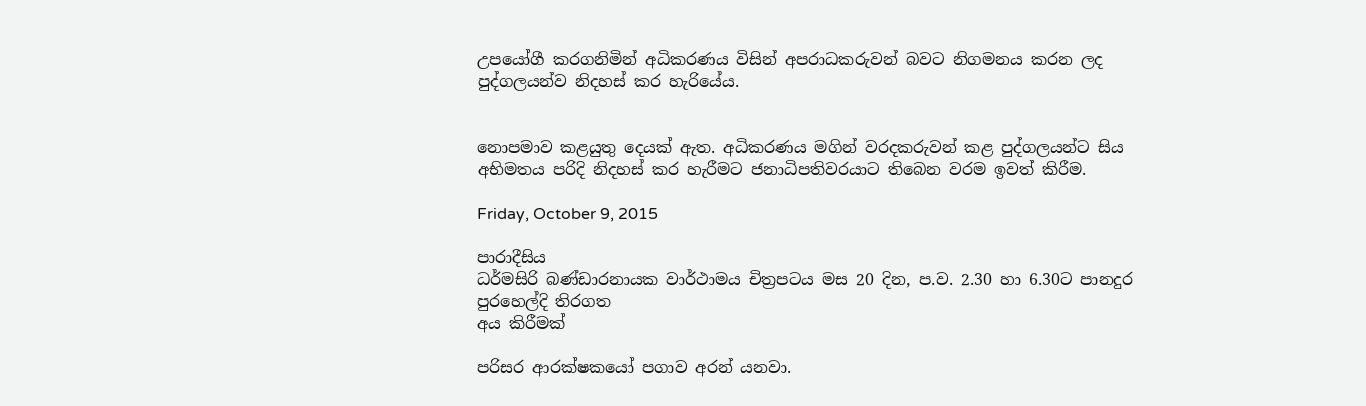උපයෝගී කරගනිමින් අධිකරණය විසින් අපරාධකරුවන් බවට නිගමනය කරන ලද පුද්ගලයන්ව නිදහස් කර හැරියේය.


නොපමාව කළයුතු දෙයක් ඇත. අධිකරණය මගින් වරදකරුවන් කළ පුද්ගලයන්ට සිය අභිමතය පරිදි නිදහස් කර හැරීමට ජනාධිපතිවරයාට තිබෙන වරම ඉවත් කිරීම.

Friday, October 9, 2015

පාරාදීසිය
ධර්මසිරි බණ්ඩාරනායක වාර්ථාමය චිත්‍රපටය මස 20 දින, ප.ව. 2.30 හා 6.30ට පානදුර පුරහෙල්දි තිරගත
අය කිරීමක්

පරිසර ආරක්ෂකයෝ පගාව අරන් යනවා.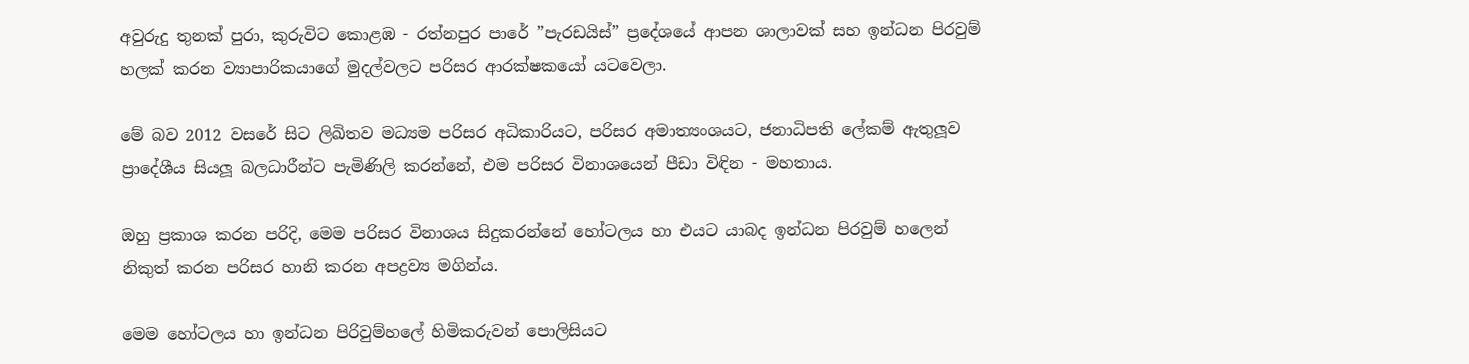අවුරුදු තුනක් පුරා, කුරුවිට කොළඹ - රත්නපුර පාරේ ”පැරඩයිස්” ප්‍රදේශයේ ආපන ශාලාවක් සහ ඉන්ධන පිරවුම් හලක් කරන ව්‍යාපාරිකයාගේ මුදල්වලට පරිසර ආරක්ෂකයෝ යටවෙලා.

මේ බව 2012 වසරේ සිට ලිඛිතව මධ්‍යම පරිසර අධිකාරියට, පරිසර අමාත්‍යංශයට, ජනාධිපති ලේකම් ඇතුලූව ප්‍රාදේශීය සියලූ බලධාරීන්ට පැමිණිලි කරන්නේ, එම පරිසර විනාශයෙන් පීඩා විඳින - මහතාය.

ඔහු ප්‍රකාශ කරන පරිදි, මෙම පරිසර විනාශය සිදුකරන්නේ හෝටලය හා එයට යාබද ඉන්ධන පිරවුම් හලෙන් නිකුත් කරන පරිසර හානි කරන අපද්‍රව්‍ය මගින්ය.

මෙම හෝටලය හා ඉන්ධන පිරිවුම්හලේ හිමිකරුවන් පොලිසියට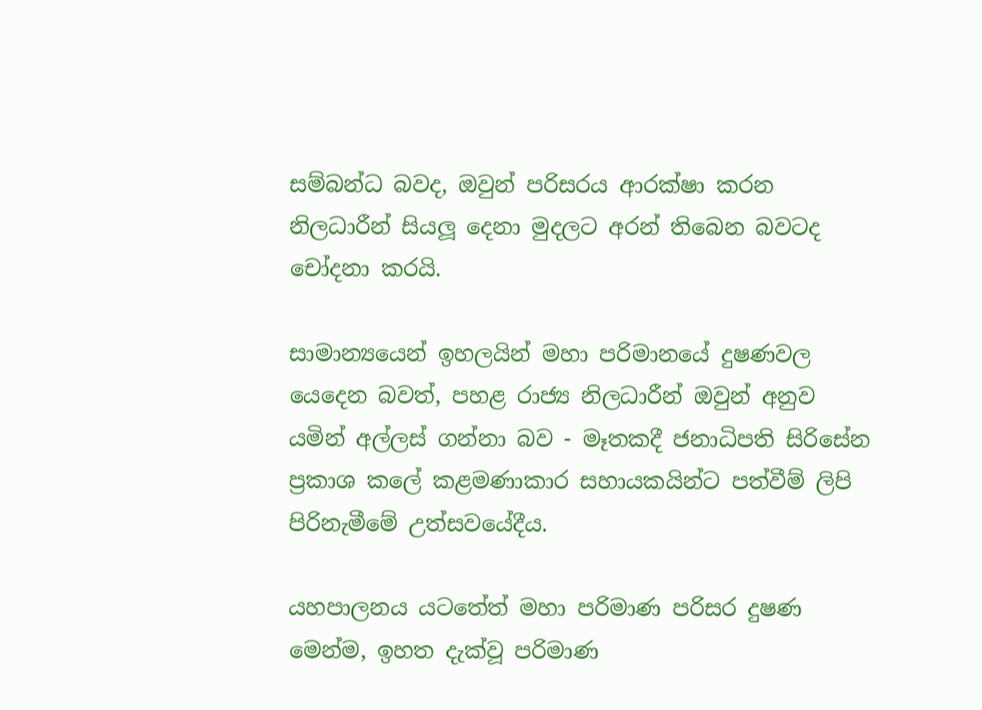සම්බන්ධ බවද, ඔවුන් පරිසරය ආරක්ෂා කරන නිලධාරීන් සියලූ දෙනා මුදලට අරන් තිබෙන බවටද චෝදනා කරයි.

සාමාන්‍යයෙන් ඉහලයින් මහා පරිමානයේ දුෂණවල යෙදෙන බවත්, පහළ රාජ්‍ය නිලධාරීන් ඔවුන් අනුව යමින් අල්ලස් ගන්නා බව - මෑතකදී ජනාධිපති සිරිසේන ප්‍රකාශ කලේ කළමණාකාර සහායකයින්ට පත්වීම් ලිපි පිරිනැමීමේ උත්සවයේදීය.

යහපාලනය යටතේත් මහා පරිමාණ පරිසර දුෂණ මෙන්ම, ඉහත දැක්වූ පරිමාණ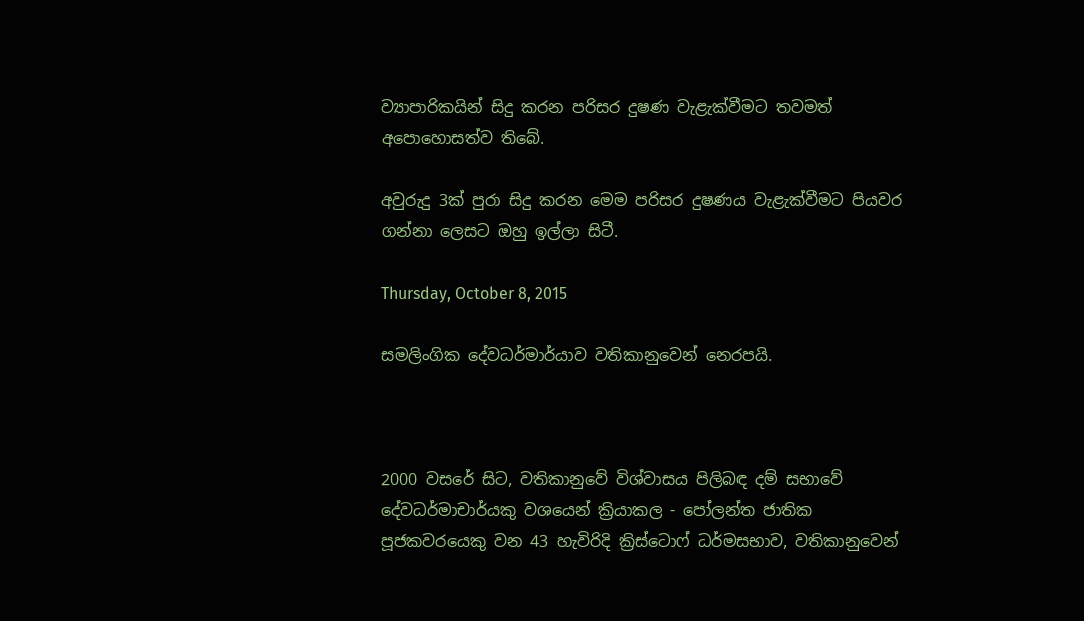ව්‍යාපාරිකයින් සිදු කරන පරිසර දුෂණ වැළැක්වීමට තවමත් අපොහොසත්ව තිබේ.

අවුරුදු 3ක් පුරා සිදු කරන මෙම පරිසර දුෂණය වැළැක්වීමට පියවර ගන්නා ලෙසට ඔහු ඉල්ලා සිටී.

Thursday, October 8, 2015

සමලිංගික දේවධර්මාර්යාව වතිකානුවෙන් නෙරපයි.



2000 වසරේ සිට, වතිකානුවේ විශ්වාසය පිලිබඳ දම් සභාවේ දේවධර්මාචාර්යකු වශයෙන් ක්‍රියාකල - පෝලන්ත ජාතික පූජකවරයෙකු වන 43 හැවිරිදි ක්‍රිස්ටොෆ් ධර්මසභාව, වතිකානුවෙන්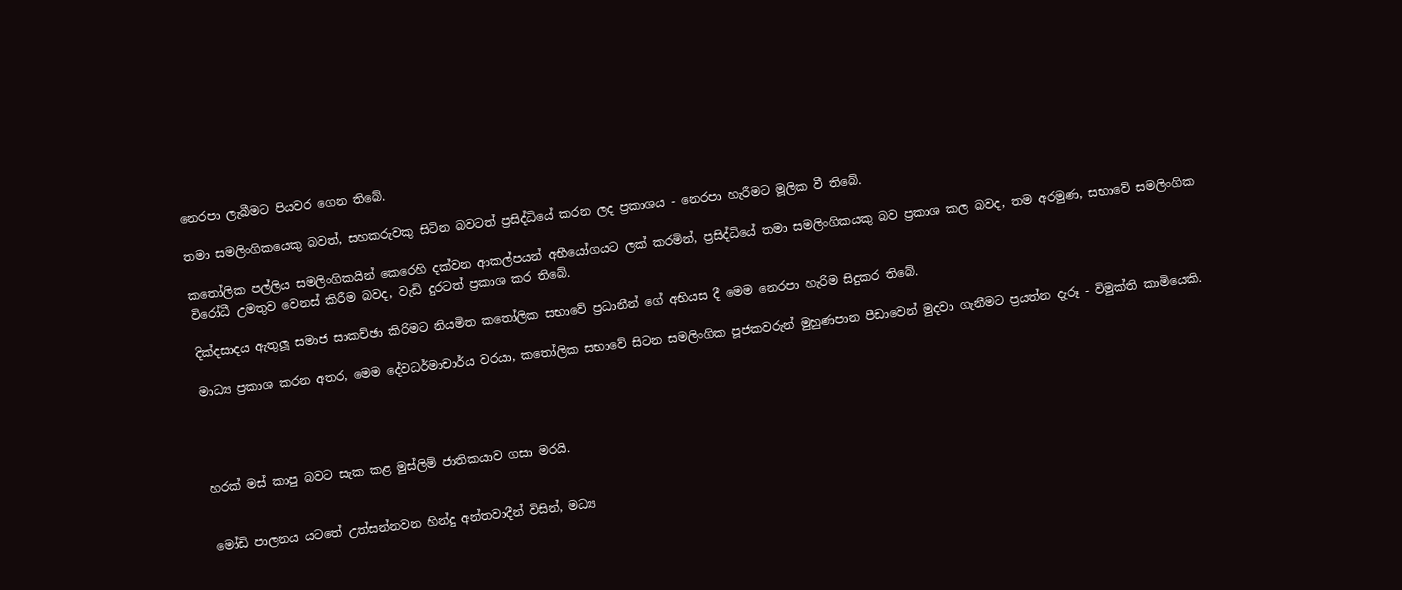නෙරපා ලැබීමට පියවර ගෙන තිබේ.

තමා සමලිංගිකයෙකු බවත්, සහකරුවකු සිටින බවටත් ප්‍රසිද්ධියේ කරන ලද ප්‍රකාශය - නෙරපා හැරීමට මූලික වී තිබේ.

කතෝලික පල්ලිය සමලිංගිකයින් කෙරෙහි දක්වන ආකල්පයන් අභීයෝගයට ලක් කරමින්, ප්‍රසිද්ධියේ තමා සමලිංගිකයකු බව ප්‍රකාශ කල බවද, තම අරමුණ, සභාවේ සමලිංගික විරෝධී උමතුව වෙනස් කිරීම බවද, වැඩි දුරටත් ප්‍රකාශ කර තිබේ.

දික්දසාදය ඇතුලූ සමාජ සාකච්ඡා කිරිමට නියමිත කතෝලික සභාවේ ප්‍රධානීන් ගේ අභියස දී මෙම නෙරපා හැරිම සිදුකර තිබේ.

මාධ්‍ය ප්‍රකාශ කරන අතර, මෙම දේවධර්මාචාර්ය වරයා, කතෝලික සභාවේ සිටන සමලිංගික පූජකවරුන් මුහුණපාන පීඩාවෙන් මුදවා ගැනීමට ප්‍රයත්න දැරූ - විමුක්ති කාමියෙකි.




හරක් මස් කාපු බවට සැක කළ මුස්ලිම් ජාතිකයාව ගසා මරයි.


මෝඩි පාලනය යටතේ උත්සන්නවන හින්දු අන්තවාදීන් විසින්, මධ්‍ය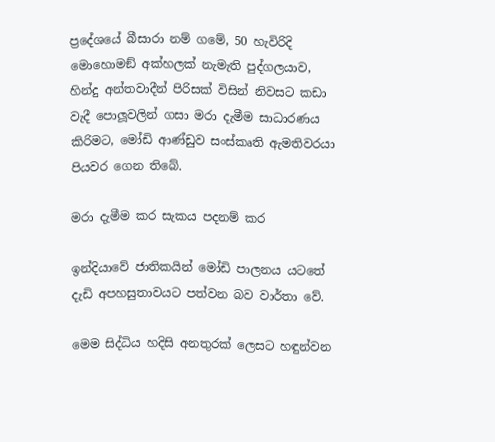ප්‍රදේශයේ බීසාරා නම් ගමේ, 50 හැවිරිදි මොහොමඞ් අක්හලක් නැමැති පුද්ගලයාව, හින්දු අන්තවාදීන් පිරිසක් විසින් නිවසට කඩා වැදී පොලූවලින් ගසා මරා දැමීම සාධාරණය කිරිමට, මෝඩි ආණ්ඩුව සංස්කෘති ඇමතිවරයා පියවර ගෙන තිබේ.

මරා දැමීම කර සැකය පදනම් කර

ඉන්දියාවේ ජාතිකයින් මෝඩි පාලනය යටතේ දැඩි අපහසුතාවයට පත්වන බව වාර්තා වේ.

මෙම සිද්ධිය හදිසි අනතුරක් ලෙසට හඳුන්වන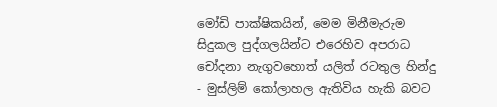මෝඩි පාක්ෂිකයින්, මෙම මිනීමැරුම සිදුකල පුද්ගලයින්ට එරෙහිව අපරාධ චෝදනා නැගුවහොත් යලිත් රටතුල හින්දු - මුස්ලිම් කෝලාහල ඇතිවිය හැකි බවට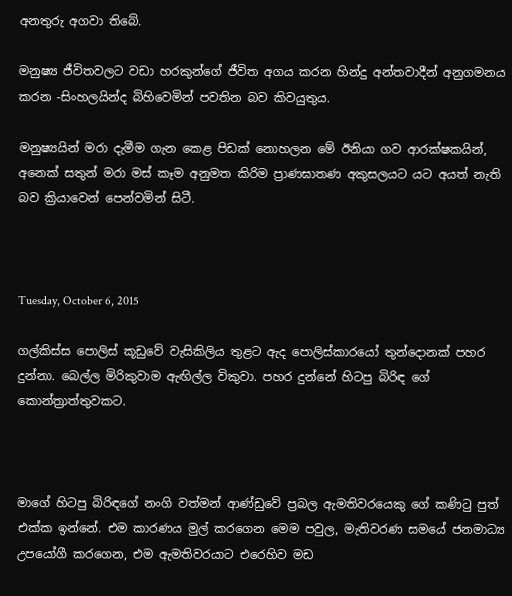අනතුරු අගවා තිබේ.

මනුෂ්‍ය ජීවිතවලට වඩා හරකුන්ගේ ජීවිත අගය කරන හින්දු අන්තවාදීන් අනුගමනය කරන -සිංහලයින්ද බිහිවෙමින් පවතින බව කිවයුතුය.

මනුෂ්‍යයින් මරා දැමීම ගැන කෙළ පිඩක් නොහලන මේ ඊනියා ගව ආරක්ෂකයින්, අනෙක් සතුන් මරා මස් කෑම අනුමත කිරිම ප්‍රාණඝාතණ අකුසලයට යට අයත් නැති බව ක්‍රියාවෙන් පෙන්වමින් සිටී.



Tuesday, October 6, 2015

ගල්කිස්ස පොලිස් කූඩුවේ වැසිකිලිය තුළට ඇද පොලිස්කාරයෝ තුන්දොනක් පහර දුන්නා. බෙල්ල මිරිකුවාම ඇඟිල්ල විකුවා. පහර දුන්නේ හිටපු බිරිඳ ගේ කොන්ත්‍රාත්තුවකට.



මාගේ හිටපු බිරිඳගේ නංගි වත්මන් ආණ්ඩුවේ ප්‍රබල ඇමතිවරයෙකු ගේ කණිටු පුත් එක්ක ඉන්නේ. එම කාරණය මුල් කරගෙන මෙම පවුල, මැතිවරණ සමයේ ජනමාධ්‍ය උපයෝගී කරගෙන, එම ඇමතිවරයාට එරෙහිව මඩ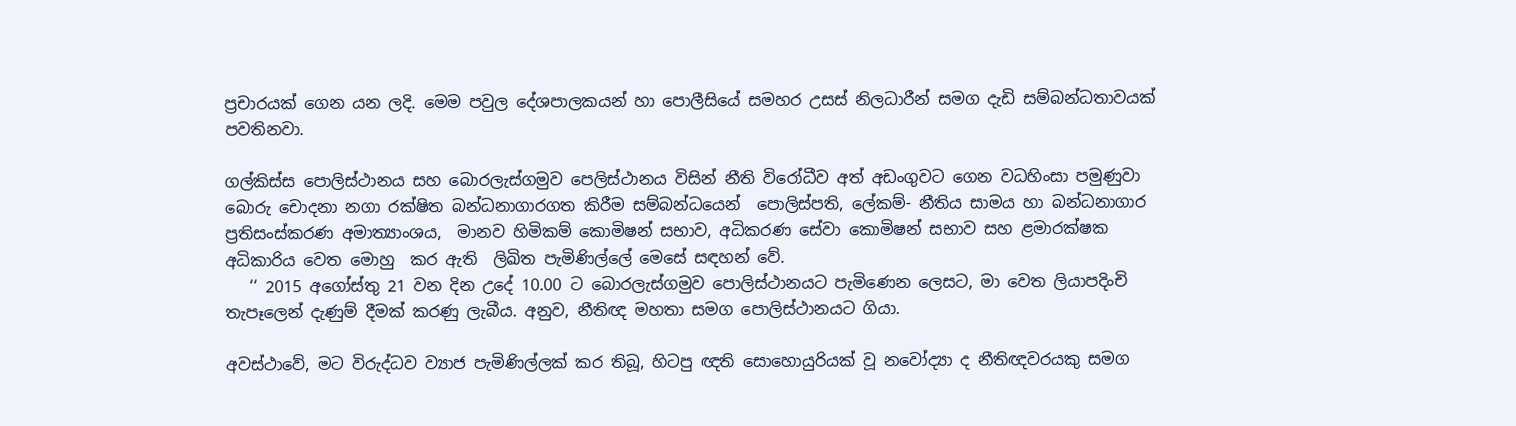ප්‍රචාරයක් ගෙන යන ලදි. මෙම පවුල දේශපාලකයන් හා පොලීසියේ සමහර උසස් නිලධාරීන් සමග දැඩි සම්බන්ධතාවයක් පවතිනවා.

ගල්කිස්ස පොලිස්ථානය සහ බොරලැස්ගමුව පෙලිස්ථානය විසින් නීති විරෝධීව අත් අඩංගුවට ගෙන වධහිංසා පමුණුවා බොරු චොදනා නගා රක්ෂිත බන්ධනාගාරගත කිරීම සම්බන්ධයෙන්  පොලිස්පති, ලේකම්- නීතිය සාමය හා බන්ධනාගාර ප්‍රතිසංස්කරණ අමාත්‍යාංශය,  මානව හිමිකම් කොමිෂන් සභාව, අධිකරණ සේවා කොමිෂන් සභාව සහ ළමාරක්ෂක අධිකාරිය වෙත මොහු  කර ඇති  ලිඛිත පැමිණිල්ලේ මෙසේ සඳහන් වේ.
   ‘‘ 2015 අගෝස්තු 21 වන දින උදේ 10.00 ට බොරලැස්ගමුව පොලිස්ථානයට පැමිණෙන ලෙසට, මා වෙත ලියාපදිංචි තැපෑලෙන් දැණුම් දීමක් කරණු ලැබීය. අනුව, නීතිඥ මහතා සමග පොලිස්ථානයට ගියා.

අවස්ථාවේ, මට විරුද්ධව ව්‍යාජ පැමිණිල්ලක් කර තිබූ, හිටපු ඥති සොහොයුරියක් වූ නවෝද්‍යා ද නීතිඥවරයකු සමග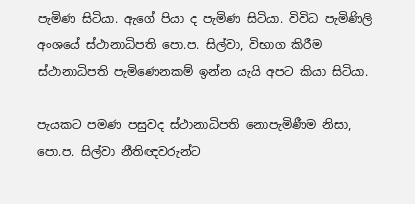පැමිණ සිටියා. ඇගේ පියා ද පැමිණ සිටියා. විවිධ පැමිණිලි අංශයේ ස්ථානාධිපති පො.ප. සිල්වා, විභාග කිරීම ස්ථානාධිපති පැමිණෙනකම් ඉන්න යැයි අපට කියා සිටියා.

පැයකට පමණ පසුවද ස්ථානාධිපති නොපැමිණීම නිසා, පො.ප. සිල්වා නීතිඥවරුන්ට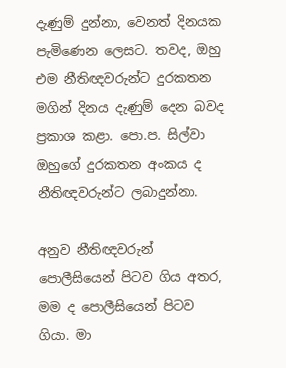දැණුම් දුන්නා, වෙනත් දිනයක පැමිණෙන ලෙසට. තවද, ඔහු එම නීතිඥවරුන්ට දුරකතන මගින් දිනය දැණුම් දෙන බවද ප්‍රකාශ කළා. පො.ප. සිල්වා ඔහුගේ දුරකතන අංකය ද නීතිඥවරුන්ට ලබාදුන්නා.

අනුව නීතිඥවරුන් පොලීසියෙන් පිටව ගිය අතර, මම ද පොලීසියෙන් පිටව ගියා. මා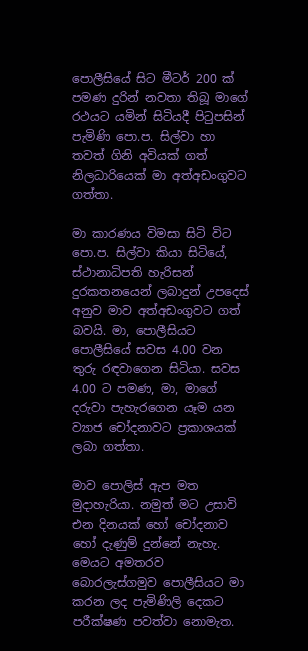පොලීසියේ සිට මීටර් 200 ක් පමණ දුරින් නවතා තිබූ මාගේ රථයට යමින් සිටියදී පිටුපසින් පැමිණි පො.ප. සිල්වා හා තවත් ගිනි අවියක් ගත් නිලධාරියෙක් මා අත්අඩංගුවට ගත්තා.

මා කාරණය විමසා සිටි විට පො.ප. සිල්වා කියා සිටියේ, ස්ථානාධිපති හැරිසන් දුරකතනයෙන් ලබාදුන් උපදෙස් අනුව මාව අත්අඩංගුවට ගත් බවයි. මා, පොලීසියට පොලීසියේ සවස 4.00 වන තුරු රඳවාගෙන සිටියා. සවස 4.00 ට පමණ, මා, මාගේ දරුවා පැහැරගෙන යෑම යන ව්‍යාජ චෝදනාවට ප්‍රකාශයක් ලබා ගත්තා.

මාව පොලිස් ඇප මත මුදාහැරියා. නමුත් මට උසාවි එන දිනයක් හෝ චෝදනාව හෝ දැණුම් දුන්නේ නැහැ. මෙයට අමතරව බොරලැස්ගමුව පොලීසියට මා කරන ලද පැමිණිලි දෙකට පරීක්ෂණ පවත්වා නොමැත.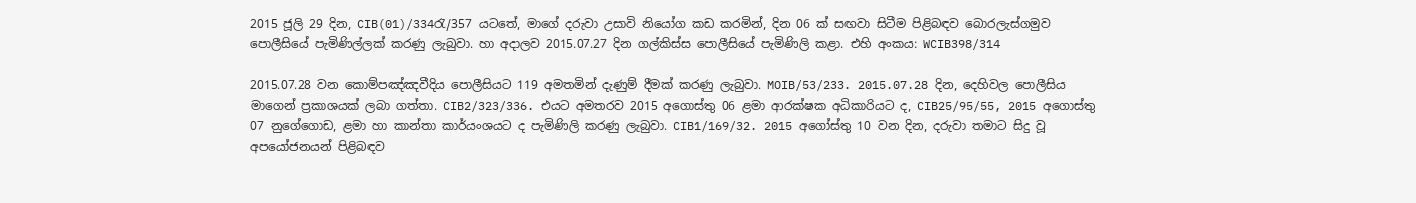2015 ජූලි 29 දින, CIB(01)/334රැ/357 යටතේ, මාගේ දරුවා උසාවි නියෝග කඩ කරමින්, දින 06 ක් සඟවා සිටීම පිළිබඳව බොරලැස්ගමුව පොලීසියේ පැමිණිල්ලක් කරණු ලැබුවා. හා අදාලව 2015.07.27 දින ගල්කිස්ස පොලීසියේ පැමිණිලි කළා. එහි අංකය: WCIB398/314

2015.07.28 වන කොම්පඤ්ඤවීදිය පොලීසියට 119 අමතමින් දැණුම් දීමක් කරණු ලැබුවා. MOIB/53/233. 2015.07.28 දින, දෙහිවල පොලීසිය මාගෙන් ප්‍රකාශයක් ලබා ගත්තා. CIB2/323/336. එයට අමතරව 2015 අගොස්තු 06 ළමා ආරක්ෂක අධිකාරියට ද, CIB25/95/55, 2015 අගොස්තු 07 නුගේගොඩ, ළමා හා කාන්තා කාර්යංශයට ද පැමිණිලි කරණු ලැබුවා. CIB1/169/32. 2015 අගෝස්තු 10 වන දින, දරුවා තමාට සිදු වූ අපයෝජනයන් පිළිබඳව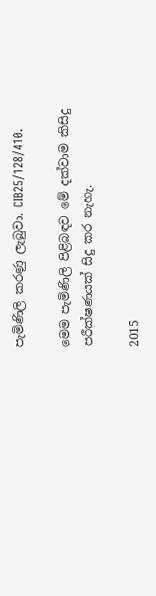පැමිණිලි කරණු ලැබුවා. CIB25/128/410.

මෙම පැමිණිලි පිළිබඳව මේ දක්වාම කිසිදු පරීක්ෂණයක් සිදු කර නැහැ.

2015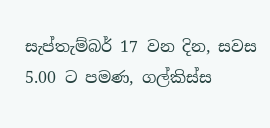සැප්තැම්බර් 17 වන දින, සවස 5.00 ට පමණ, ගල්කිස්ස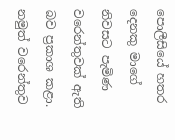පොලීසියේ හතර දෙනකු මාගේ නිවසට පැමිණ වරෙන්තුවක් ඇති බව ප්‍රකාශ කළා. නමුත් වරෙන්තුව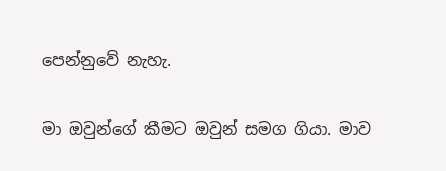පෙන්නුවේ නැහැ.

මා ඔවුන්ගේ කීමට ඔවුන් සමග ගියා. මාව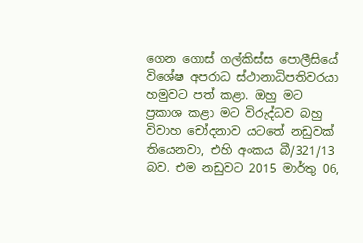ගෙන ගොස් ගල්කිස්ස පොලීසියේ විශේෂ අපරාධ ස්ථානාධිපතිවරයා හමුවට පත් කළා. ඔහු මට ප්‍රකාශ කළා මට විරුද්ධව බහු විවාහ චෝදනාව යටතේ නඩුවක් තියෙනවා, එහි අංකය බී/321/13 බව. එම නඩුවට 2015 මාර්තු 06,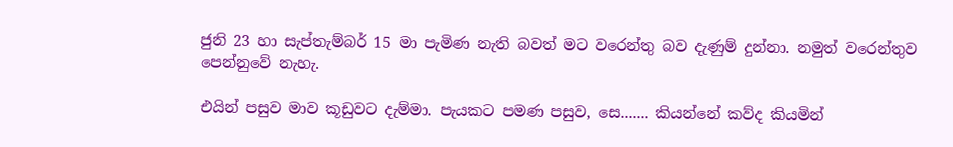ජුනි 23 හා සැප්තැම්බර් 15 මා පැමිණ නැති බවත් මට වරෙන්තු බව දැණුම් දුන්නා. නමුත් වරෙන්තුව පෙන්නුවේ නැහැ.

එයින් පසුව මාව කූඩුවට දැම්මා. පැයකට පමණ පසුව, සෙ....... කියන්නේ කව්ද කියමින්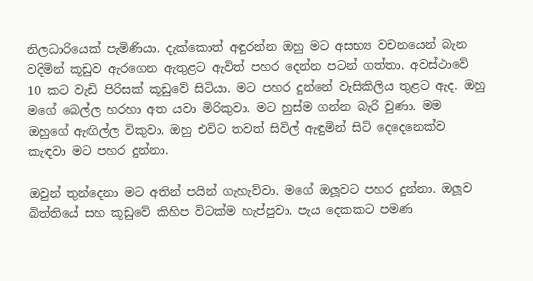නිලධාරියෙක් පැමිණියා. දැක්කොත් අඳුරන්න ඔහු මට අසභ්‍ය වචනයෙන් බැන වදිමින් කූඩුව ඇරගෙන ඇතුළට ඇවිත් පහර දෙන්න පටන් ගත්තා. අවස්ථාවේ 10 කට වැඩි පිරිසක් කූඩුවේ සිටියා. මට පහර දුන්නේ වැසිකිලිය තුළට ඇද. ඔහු මගේ බෙල්ල හරහා අත යවා මිරිකුවා. මට හුස්ම ගන්න බැරි වුණා. මම ඔහුගේ ඇඟිල්ල විකුවා. ඔහු එවිට තවත් සිවිල් ඇඳුමින් සිටි දෙදෙනෙක්ව කැඳවා මට පහර දුන්නා.

ඔවුන් තුන්දෙනා මට අතින් පයින් ගැහැව්වා. මගේ ඔලූවට පහර දුන්නා. ඔලූව බිත්තියේ සහ කූඩුවේ කිහිප විටක්ම හැප්පුවා. පැය දෙකකට පමණ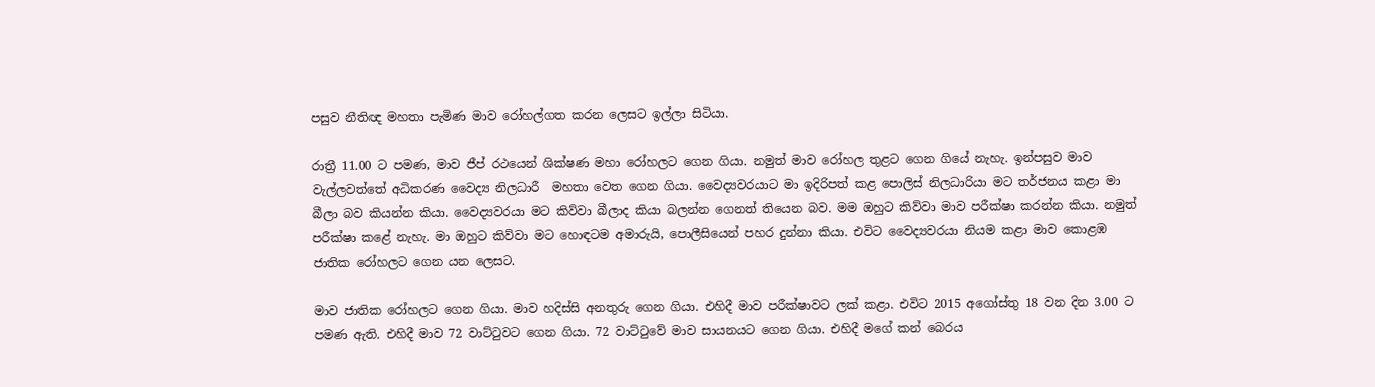පසුව නීතිඥ මහතා පැමිණ මාව රෝහල්ගත කරන ලෙසට ඉල්ලා සිටියා.

රාත්‍රී 11.00 ට පමණ, මාව ජීප් රථයෙන් ශික්ෂණ මහා රෝහලට ගෙන ගියා. නමුත් මාව රෝහල තුළට ගෙන ගියේ නැහැ. ඉන්පසුව මාව වැල්ලවත්තේ අධිකරණ වෛද්‍ය නිලධාරී  මහතා වෙත ගෙන ගියා. වෛද්‍යවරයාට මා ඉදිරිපත් කළ පොලිස් නිලධාරියා මට තර්ජනය කළා මා බීලා බව කියන්න කියා. වෛද්‍යවරයා මට කිව්වා බීලාද කියා බලන්න ගෙනත් තියෙන බව. මම ඔහුට කිව්වා මාව පරීක්ෂා කරන්න කියා. නමුත් පරීක්ෂා කළේ නැහැ. මා ඔහුට කිව්වා මට හොඳටම අමාරුයි, පොලීසියෙන් පහර දුන්නා කියා. එවිට වෛද්‍යවරයා නියම කළා මාව කොළඹ ජාතික රෝහලට ගෙන යන ලෙසට.

මාව ජාතික රෝහලට ගෙන ගියා. මාව හදිස්සි අනතුරු ගෙන ගියා. එහිදී මාව පරීක්ෂාවට ලක් කළා. එවිට 2015 අගෝස්තු 18 වන දින 3.00 ට පමණ ඇති. එහිදී මාව 72 වාට්ටුවට ගෙන ගියා. 72 වාට්ටුවේ මාව සායනයට ගෙන ගියා. එහිදී මගේ කන් බෙරය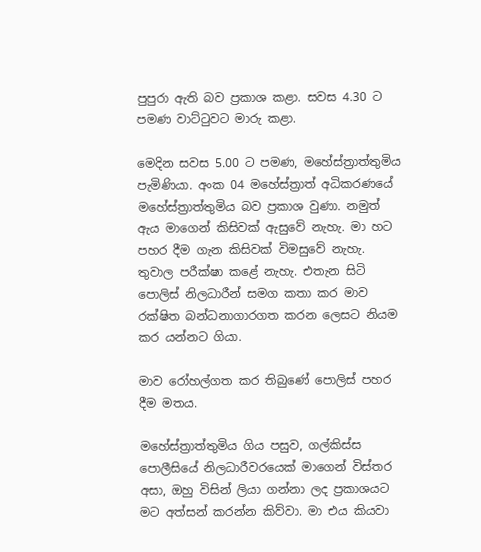පුපුරා ඇති බව ප්‍රකාශ කළා. සවස 4.30 ට පමණ වාට්ටුවට මාරු කළා.

මෙදින සවස 5.00 ට පමණ, මහේස්ත්‍රාත්තුමිය පැමිණියා. අංක 04 මහේස්ත්‍රාත් අධිකරණයේ මහේස්ත්‍රාත්තුමිය බව ප්‍රකාශ වුණා. නමුත් ඇය මාගෙන් කිසිවක් ඇසුවේ නැහැ. මා හට පහර දීම ගැන කිසිවක් විමසුවේ නැහැ. තුවාල පරීක්ෂා කළේ නැහැ. එතැන සිටි පොලිස් නිලධාරීන් සමග කතා කර මාව රක්ෂිත බන්ධනාගාරගත කරන ලෙසට නියම කර යන්නට ගියා.

මාව රෝහල්ගත කර තිබුණේ පොලිස් පහර දීම මතය.

මහේස්ත්‍රාත්තුමිය ගිය පසුව, ගල්කිස්ස පොලීසියේ නිලධාරීවරයෙක් මාගෙන් විස්තර අසා, ඔහු විසින් ලියා ගන්නා ලද ප්‍රකාශයට මට අත්සන් කරන්න කිව්වා. මා එය කියවා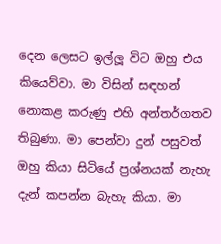දෙන ලෙසට ඉල්ලූ විට ඔහු එය කියෙව්වා. මා විසින් සඳහන් නොකළ කරුණු එහි අන්තර්ගතව තිබුණා. මා පෙන්වා දුන් පසුවත් ඔහු කියා සිටියේ ප්‍රශ්නයක් නැහැ දැන් කපන්න බැහැ කියා. මා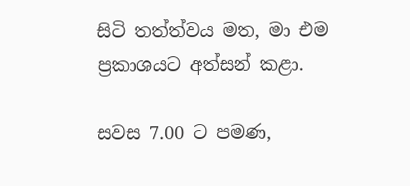සිටි තත්ත්වය මත, මා එම ප්‍රකාශයට අත්සන් කළා.

සවස 7.00 ට පමණ,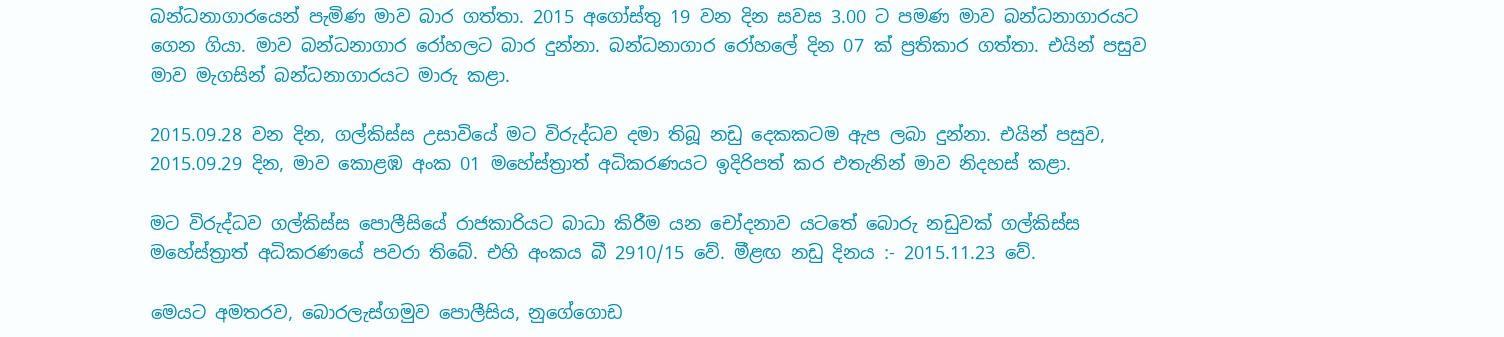බන්ධනාගාරයෙන් පැමිණ මාව බාර ගත්තා. 2015 අගෝස්තු 19 වන දින සවස 3.00 ට පමණ මාව බන්ධනාගාරයට ගෙන ගියා. මාව බන්ධනාගාර රෝහලට බාර දුන්නා. බන්ධනාගාර රෝහලේ දින 07 ක් ප්‍රතිකාර ගත්තා. එයින් පසුව මාව මැගසින් බන්ධනාගාරයට මාරු කළා.

2015.09.28 වන දින, ගල්කිස්ස උසාවියේ මට විරුද්ධව දමා තිබූ නඩු දෙකකටම ඇප ලබා දුන්නා. එයින් පසුව, 2015.09.29 දින, මාව කොළඹ අංක 01 මහේස්ත්‍රාත් අධිකරණයට ඉදිරිපත් කර එතැනින් මාව නිදහස් කළා.

මට විරුද්ධව ගල්කිස්ස පොලීසියේ රාජකාරියට බාධා කිරීම යන චෝදනාව යටතේ බොරු නඩුවක් ගල්කිස්ස මහේස්ත්‍රාත් අධිකරණයේ පවරා තිබේ. එහි අංකය බී 2910/15 වේ. මීළඟ නඩු දිනය :- 2015.11.23 වේ.

මෙයට අමතරව, බොරලැස්ගමුව පොලීසිය, නුගේගොඩ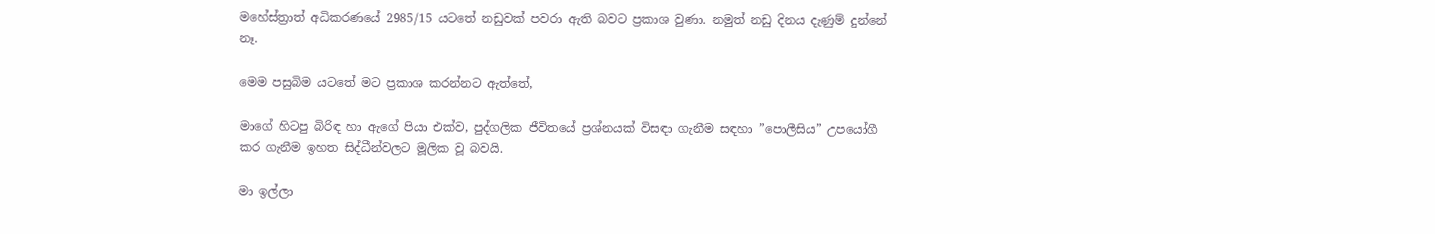මහේස්ත්‍රාත් අධිකරණයේ 2985/15 යටතේ නඩුවක් පවරා ඇති බවට ප්‍රකාශ වුණා. නමුත් නඩු දිනය දැණුම් දුන්නේ නෑ.

මෙම පසුබිම යටතේ මට ප්‍රකාශ කරන්නට ඇත්තේ,

මාගේ හිටපු බිරිඳ හා ඇගේ පියා එක්ව, පුද්ගලික ජීවිතයේ ප්‍රශ්නයක් විසඳා ගැනීම සඳහා ”පොලීසිය” උපයෝගී කර ගැනීම ඉහත සිද්ධීන්වලට මූලික වූ බවයි.

මා ඉල්ලා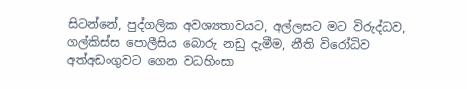සිටන්නේ, පුද්ගලික අවශ්‍යතාවයට, අල්ලසට මට විරුද්ධව, ගල්කිස්ස පොලීසිය බොරු නඩු දැමීම, නීති විරෝධිව අත්අඩංගුවට ගෙන වධහිංසා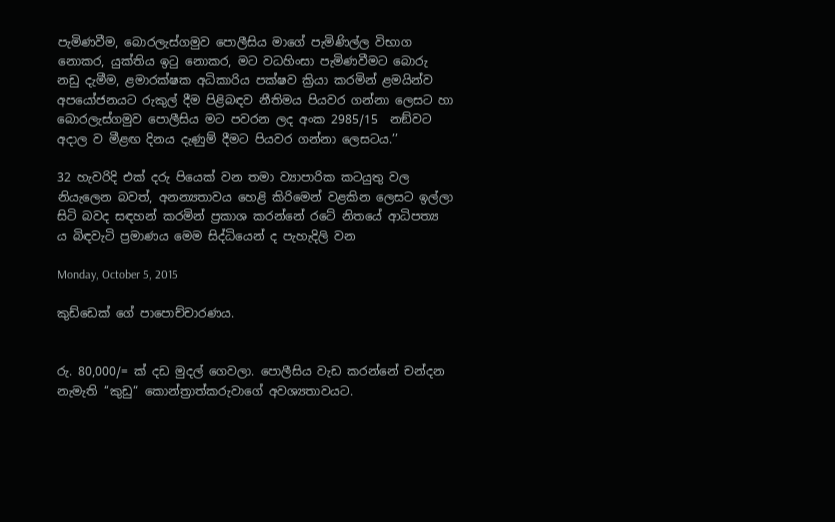පැමිණවීම, බොරලැස්ගමුව පොලීසිය මාගේ පැමිණිල්ල විභාග නොකර, යුක්තිය ඉටු නොකර, මට වධහිංසා පැමිණවීමට බොරු නඩු දැමීම, ළමාරක්ෂක අධිකාරිය පක්ෂව ක්‍රියා කරමින් ළමයින්ව අපයෝජනයට රුකුල් දීම පිළිබඳව නීතිමය පියවර ගන්නා ලෙසට හා බොරලැස්ගමුව පොලීසිය මට පවරන ලද අංක 2985/15  නඞ්වට අදාල ව මීළඟ දිනය දැණුම් දීමට පියවර ගන්නා ලෙසටය.’’

32 හැවරිදි එක් දරු පියෙක් වන තමා ව්‍යාපාරික කටයුතු වල නියැලෙන බවත්, අනන්‍යතාවය හෙළි කිරිමෙන් වළකින ලෙසට ඉල්ලා සිටි බවද සඳහන් කරමින් ප්‍රකාශ කරන්නේ රටේ නිතයේ ආධිපත්‍ය ය බිඳවැටි ප්‍රමාණය මෙම සිද්ධියෙන් ද පැහැදිලි වන

Monday, October 5, 2015

කුඩ්ඩෙක් ගේ පාපොච්චාරණය.


රු. 80,000/= ක් දඩ මුදල් ගෙවලා. පොලීසිය වැඩ කරන්නේ චන්දන නැමැති ‘‘කුඩු“ කොන්ත්‍රාත්කරුවාගේ අවශ්‍යතාවයට.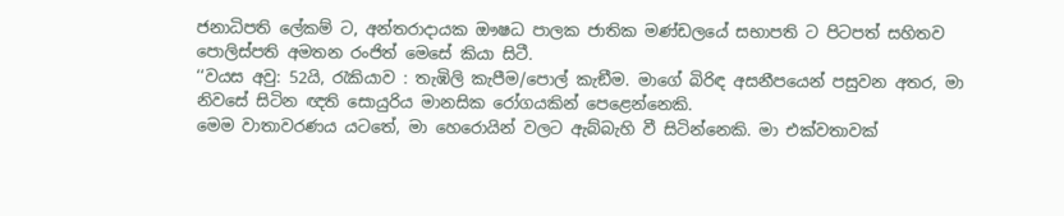ජනාධිපති ලේකම් ට, අන්තරාදායක ඖෂධ පාලක ජාතික මණ්ඩලයේ සභාපති ට පිටපත් සහිතව පොලිස්පති අමතන රංජිත් මෙසේ කියා සිටී.
‘‘වයස අවු: 52යි, රැකියාව : තැඹිලි කැපීම/පොල් කැඞීම. මාගේ බිරිඳ අසනීපයෙන් පසුවන අතර, මා නිවසේ සිටින ඥති සොයුරිය මානසික රෝගයකින් පෙළෙන්නෙකි.
මෙම වාතාවරණය යටතේ, මා හෙරොයින් වලට ඇබ්බැහි වී සිටින්නෙකි. මා එක්වතාවක්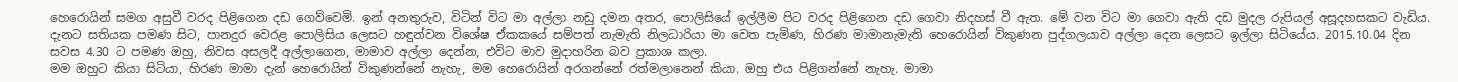හෙරොයින් සමග අසුවී වරද පිළිගෙන දඩ ගෙව්වෙමි. ඉන් අනතුරුව, විටින් විට මා අල්ලා නඩු දමන අතර, පොලිසියේ ඉල්ලීම පිට වරද පිළිගෙන දඩ ගෙවා නිදහස් වී ඇත. මේ වන විට මා ගෙවා ඇති දඩ මුදල රුපියල් අසූදහසකට වැඩිය.
දැනට සතියක පමණ සිට, පානදුර වෙරළ පොලිසිය ලෙසට හඳුන්වන විශේෂ ඒකකයේ සම්පත් නැමැති නිලධාරියා මා වෙත පැමිණ, හිරණ මාමානැමැති හෙරොයින් විකුණන පුද්ගලයාව අල්ලා දෙන ලෙසට ඉල්ලා සිටියේය. 2015.10.04 දින සවස 4.30 ට පමණ ඔහු, නිවස අසලදී අල්ලාගෙන, මාමාව අල්ලා දෙන්න, එවිට මාව මුදාහරින බව ප්‍රකාශ කලා.
මම ඔහුට කියා සිටියා, හිරණ මාමා දැන් හෙරොයින් විකුණන්නේ නැහැ, මම හෙරොයින් අරගන්නේ රත්මලානෙන් කියා. ඔහු එය පිළිගන්නේ නැහැ. මාමා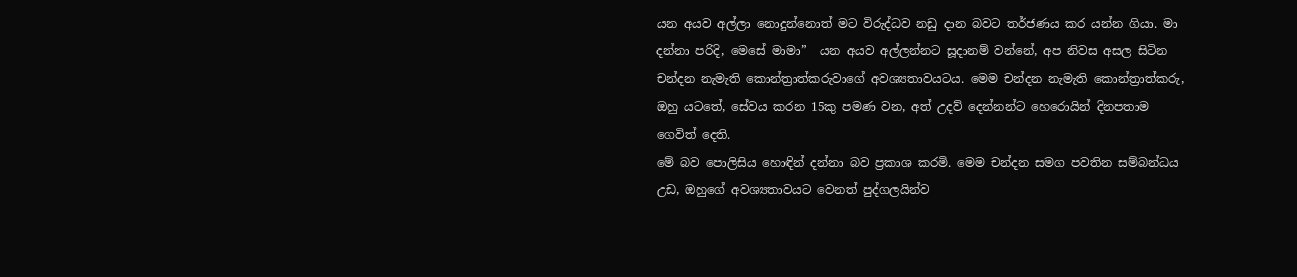යන අයව අල්ලා නොදුන්නොත් මට විරුද්ධව නඩු දාන බවට තර්ජණය කර යන්න ගියා. මා දන්නා පරිදි, මෙසේ මාමා”  යන අයව අල්ලන්නට සූදානම් වන්නේ, අප නිවස අසල සිටින චන්දන නැමැති කොන්ත්‍රාත්කරුවාගේ අවශ්‍යතාවයටය. මෙම චන්දන නැමැති කොන්ත්‍රාත්කරු, ඔහු යටතේ, සේවය කරන 15කු පමණ වන, අත් උදව් දෙන්නන්ට හෙරොයින් දිනපතාම ගෙවිත් දෙති.
මේ බව පොලිසිය හොඳින් දන්නා බව ප්‍රකාශ කරමි. මෙම චන්දන සමග පවතින සම්බන්ධය උඩ, ඔහුගේ අවශ්‍යතාවයට වෙනත් පුද්ගලයින්ව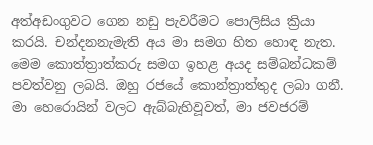අත්අඩංගුවට ගෙන නඩු පැවරීමට පොලිසිය ක්‍රියා කරයි. චන්දනනැමැති අය මා සමග හිත හොඳ නැත.
මෙම කොත්ත්‍රාත්කරු සමග ඉහළ අයද සම්බන්ධකම් පවත්වනු ලබයි. ඔහු රජයේ කොන්ත්‍රාත්තුද ලබා ගනී.
මා හෙරොයින් වලට ඇබ්බැහිවූවත්, මා ජවජරම්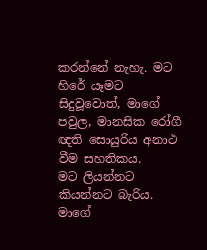කරන්නේ නැහැ. මට හිරේ යෑමට සිදුවූවොත්, මාගේ පවුල, මානසික රෝගී ඥති සොයුරිය අනාථ වීම සහතිකය.
මට ලියන්නට කියන්නට බැරිය. මාගේ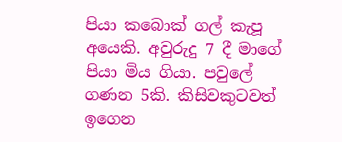පියා කබොක් ගල් කැපූ අයෙකි. අවුරුදු 7 දී මාගේ පියා මිය ගියා. පවුලේ ගණන 5කි. කිසිවකුටවත් ඉගෙන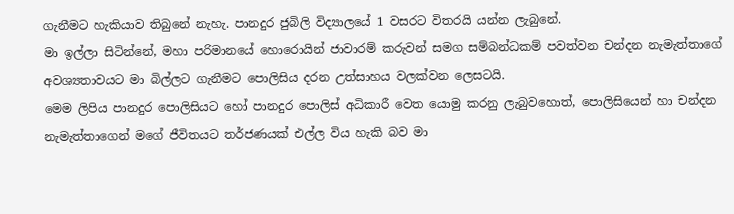ගැනීමට හැකියාව තිබුනේ නැහැ. පානදුර ජුබිලි විද්‍යාලයේ 1 වසරට විතරයි යන්න ලැබුනේ.
මා ඉල්ලා සිටින්නේ, මහා පරිමානයේ හොරොයින් ජාවාරම් කරුවන් සමග සම්බන්ධකම් පවත්වන චන්දන නැමැත්තාගේ අවශ්‍යතාවයට මා බිල්ලට ගැනීමට පොලිසිය දරන උත්සාහය වලක්වන ලෙසටයි.
මෙම ලිපිය පානදුර පොලිසියට හෝ පානදුර පොලිස් අධිකාරී වෙත යොමු කරනු ලැබුවහොත්, පොලිසියෙන් හා චන්දන නැමැත්තාගෙන් මගේ ජීවිතයට තර්ජණයක් එල්ල විය හැකි බව මා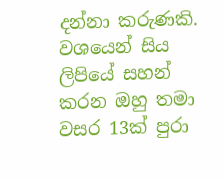දන්නා කරුණකි.
වශයෙන් සිය ලිපියේ සහන් කරන ඔහු තමා වසර 13ක් පුරා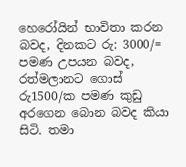හෙරෝයින් භාවිතා කරන බවද, දිනකට රු: 3000/= පමණ උපයන බවද, රත්මලානට ගොස් රු1500/ක පමණ කුඩු අරගෙන බොන බවද කියා සිටි. තමා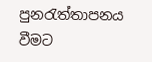පුනරැත්තාපනය වීමට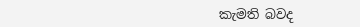කැමති බවද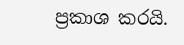ප්‍රකාශ කරයි.